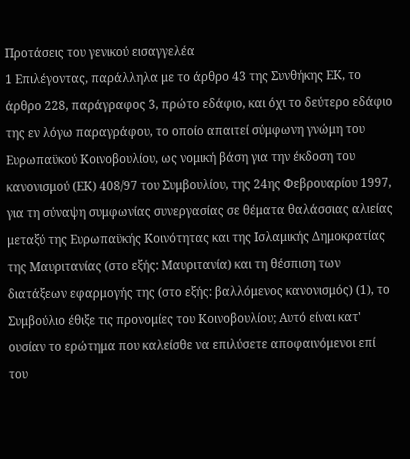Προτάσεις του γενικού εισαγγελέα
1 Επιλέγοντας, παράλληλα με το άρθρο 43 της Συνθήκης ΕΚ, το άρθρο 228, παράγραφος 3, πρώτο εδάφιο, και όχι το δεύτερο εδάφιο της εν λόγω παραγράφου, το οποίο απαιτεί σύμφωνη γνώμη του Ευρωπαϋκού Κοινοβουλίου, ως νομική βάση για την έκδοση του κανονισμού (ΕΚ) 408/97 του Συμβουλίου, της 24ης Φεβρουαρίου 1997, για τη σύναψη συμφωνίας συνεργασίας σε θέματα θαλάσσιας αλιείας μεταξύ της Ευρωπαϋκής Κοινότητας και της Ισλαμικής Δημοκρατίας της Μαυριτανίας (στο εξής: Μαυριτανία) και τη θέσπιση των διατάξεων εφαρμογής της (στο εξής: βαλλόμενος κανονισμός) (1), το Συμβούλιο έθιξε τις προνομίες του Κοινοβουλίου; Αυτό είναι κατ' ουσίαν το ερώτημα που καλείσθε να επιλύσετε αποφαινόμενοι επί του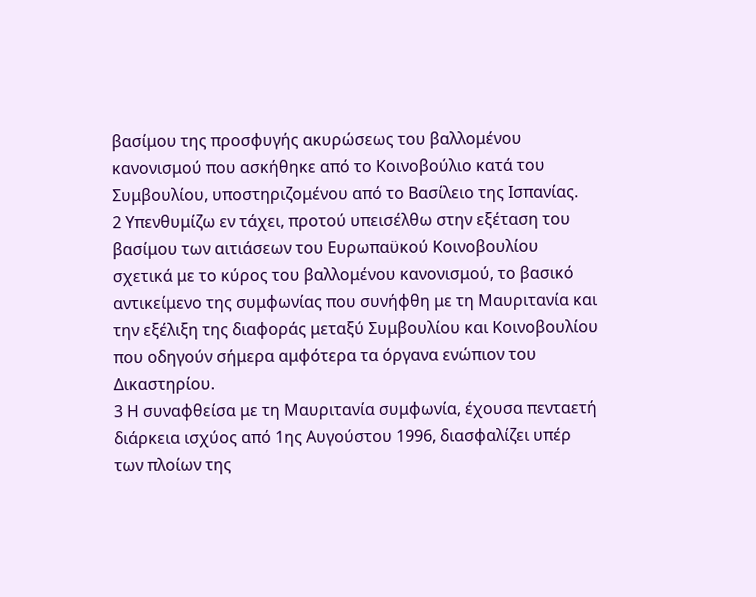βασίμου της προσφυγής ακυρώσεως του βαλλομένου κανονισμού που ασκήθηκε από το Κοινοβούλιο κατά του Συμβουλίου, υποστηριζομένου από το Βασίλειο της Ισπανίας.
2 Υπενθυμίζω εν τάχει, προτού υπεισέλθω στην εξέταση του βασίμου των αιτιάσεων του Ευρωπαϋκού Κοινοβουλίου σχετικά με το κύρος του βαλλομένου κανονισμού, το βασικό αντικείμενο της συμφωνίας που συνήφθη με τη Μαυριτανία και την εξέλιξη της διαφοράς μεταξύ Συμβουλίου και Κοινοβουλίου που οδηγούν σήμερα αμφότερα τα όργανα ενώπιον του Δικαστηρίου.
3 Η συναφθείσα με τη Μαυριτανία συμφωνία, έχουσα πενταετή διάρκεια ισχύος από 1ης Αυγούστου 1996, διασφαλίζει υπέρ των πλοίων της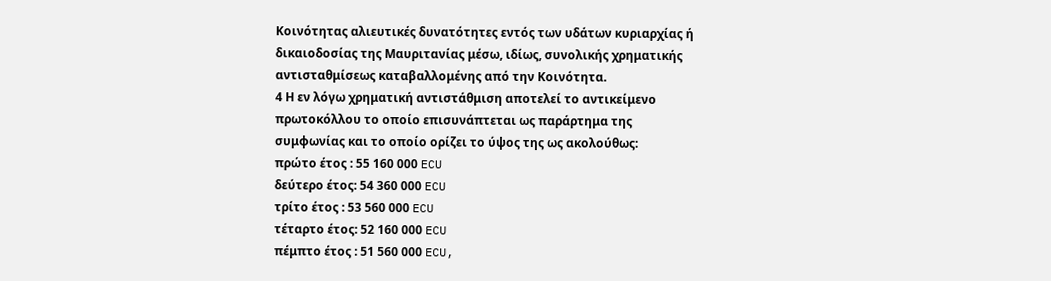Κοινότητας αλιευτικές δυνατότητες εντός των υδάτων κυριαρχίας ή δικαιοδοσίας της Μαυριτανίας μέσω, ιδίως, συνολικής χρηματικής αντισταθμίσεως καταβαλλομένης από την Κοινότητα.
4 Η εν λόγω χρηματική αντιστάθμιση αποτελεί το αντικείμενο πρωτοκόλλου το οποίο επισυνάπτεται ως παράρτημα της συμφωνίας και το οποίο ορίζει το ύψος της ως ακολούθως:
πρώτο έτος : 55 160 000 ECU
δεύτερο έτος: 54 360 000 ECU
τρίτο έτος : 53 560 000 ECU
τέταρτο έτος: 52 160 000 ECU
πέμπτο έτος : 51 560 000 ECU,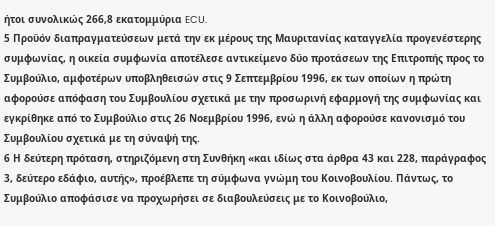ήτοι συνολικώς 266,8 εκατομμύρια ECU.
5 Προϋόν διαπραγματεύσεων μετά την εκ μέρους της Μαυριτανίας καταγγελία προγενέστερης συμφωνίας, η οικεία συμφωνία αποτέλεσε αντικείμενο δύο προτάσεων της Επιτροπής προς το Συμβούλιο, αμφοτέρων υποβληθεισών στις 9 Σεπτεμβρίου 1996, εκ των οποίων η πρώτη αφορούσε απόφαση του Συμβουλίου σχετικά με την προσωρινή εφαρμογή της συμφωνίας και εγκρίθηκε από το Συμβούλιο στις 26 Νοεμβρίου 1996, ενώ η άλλη αφορούσε κανονισμό του Συμβουλίου σχετικά με τη σύναψή της.
6 Η δεύτερη πρόταση, στηριζόμενη στη Συνθήκη «και ιδίως στα άρθρα 43 και 228, παράγραφος 3, δεύτερο εδάφιο, αυτής», προέβλεπε τη σύμφωνα γνώμη του Κοινοβουλίου. Πάντως, το Συμβούλιο αποφάσισε να προχωρήσει σε διαβουλεύσεις με το Κοινοβούλιο,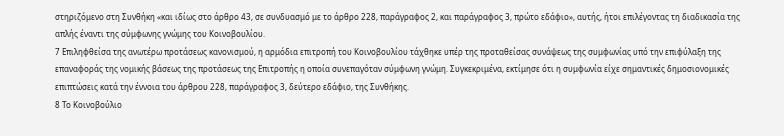στηριζόμενο στη Συνθήκη «και ιδίως στο άρθρο 43, σε συνδυασμό με το άρθρο 228, παράγραφος 2, και παράγραφος 3, πρώτο εδάφιο», αυτής, ήτοι επιλέγοντας τη διαδικασία της απλής έναντι της σύμφωνης γνώμης του Κοινοβουλίου.
7 Επιληφθείσα της ανωτέρω προτάσεως κανονισμού, η αρμόδια επιτροπή του Κοινοβουλίου τάχθηκε υπέρ της προταθείσας συνάψεως της συμφωνίας υπό την επιφύλαξη της επαναφοράς της νομικής βάσεως της προτάσεως της Επιτροπής η οποία συνεπαγόταν σύμφωνη γνώμη. Συγκεκριμένα, εκτίμησε ότι η συμφωνία είχε σημαντικές δημοσιονομικές επιπτώσεις κατά την έννοια του άρθρου 228, παράγραφος 3, δεύτερο εδάφιο, της Συνθήκης.
8 Το Κοινοβούλιο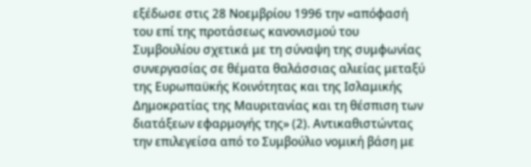εξέδωσε στις 28 Νοεμβρίου 1996 την «απόφασή του επί της προτάσεως κανονισμού του Συμβουλίου σχετικά με τη σύναψη της συμφωνίας συνεργασίας σε θέματα θαλάσσιας αλιείας μεταξύ της Ευρωπαϋκής Κοινότητας και της Ισλαμικής Δημοκρατίας της Μαυριτανίας και τη θέσπιση των διατάξεων εφαρμογής της» (2). Αντικαθιστώντας την επιλεγείσα από το Συμβούλιο νομική βάση με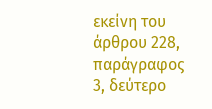εκείνη του άρθρου 228, παράγραφος 3, δεύτερο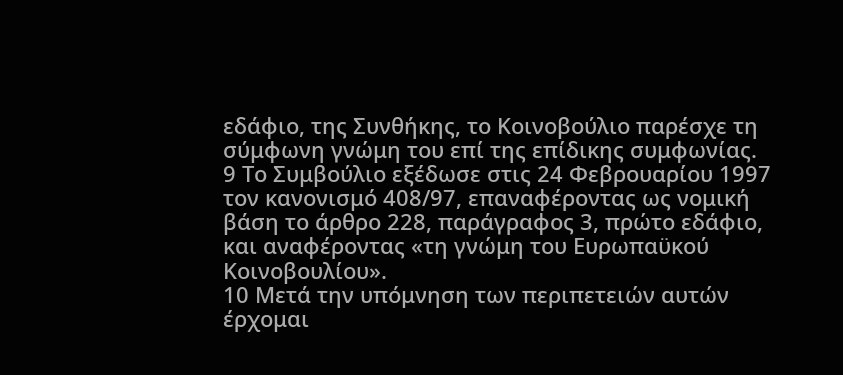εδάφιο, της Συνθήκης, το Κοινοβούλιο παρέσχε τη σύμφωνη γνώμη του επί της επίδικης συμφωνίας.
9 Το Συμβούλιο εξέδωσε στις 24 Φεβρουαρίου 1997 τον κανονισμό 408/97, επαναφέροντας ως νομική βάση το άρθρο 228, παράγραφος 3, πρώτο εδάφιο, και αναφέροντας «τη γνώμη του Ευρωπαϋκού Κοινοβουλίου».
10 Μετά την υπόμνηση των περιπετειών αυτών έρχομαι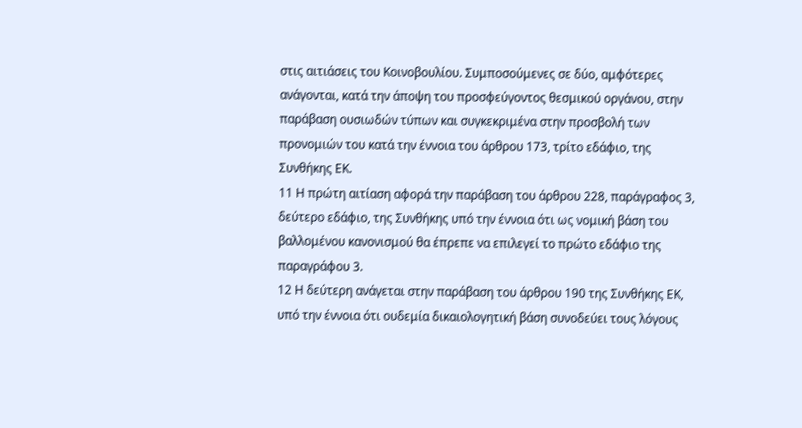στις αιτιάσεις του Κοινοβουλίου. Συμποσούμενες σε δύο, αμφότερες ανάγονται, κατά την άποψη του προσφεύγοντος θεσμικού οργάνου, στην παράβαση ουσιωδών τύπων και συγκεκριμένα στην προσβολή των προνομιών του κατά την έννοια του άρθρου 173, τρίτο εδάφιο, της Συνθήκης ΕΚ.
11 Η πρώτη αιτίαση αφορά την παράβαση του άρθρου 228, παράγραφος 3, δεύτερο εδάφιο, της Συνθήκης υπό την έννοια ότι ως νομική βάση του βαλλομένου κανονισμού θα έπρεπε να επιλεγεί το πρώτο εδάφιο της παραγράφου 3.
12 Η δεύτερη ανάγεται στην παράβαση του άρθρου 190 της Συνθήκης ΕΚ, υπό την έννοια ότι ουδεμία δικαιολογητική βάση συνοδεύει τους λόγους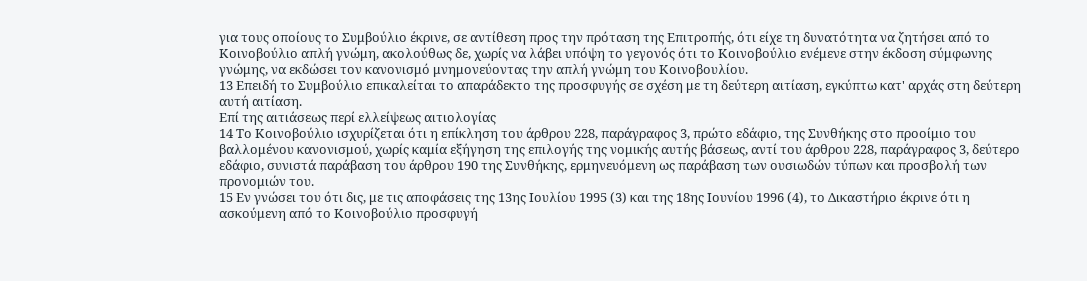για τους οποίους το Συμβούλιο έκρινε, σε αντίθεση προς την πρόταση της Επιτροπής, ότι είχε τη δυνατότητα να ζητήσει από το Κοινοβούλιο απλή γνώμη, ακολούθως δε, χωρίς να λάβει υπόψη το γεγονός ότι το Κοινοβούλιο ενέμενε στην έκδοση σύμφωνης γνώμης, να εκδώσει τον κανονισμό μνημονεύοντας την απλή γνώμη του Κοινοβουλίου.
13 Επειδή το Συμβούλιο επικαλείται το απαράδεκτο της προσφυγής σε σχέση με τη δεύτερη αιτίαση, εγκύπτω κατ' αρχάς στη δεύτερη αυτή αιτίαση.
Επί της αιτιάσεως περί ελλείψεως αιτιολογίας
14 Το Κοινοβούλιο ισχυρίζεται ότι η επίκληση του άρθρου 228, παράγραφος 3, πρώτο εδάφιο, της Συνθήκης στο προοίμιο του βαλλομένου κανονισμού, χωρίς καμία εξήγηση της επιλογής της νομικής αυτής βάσεως, αντί του άρθρου 228, παράγραφος 3, δεύτερο εδάφιο, συνιστά παράβαση του άρθρου 190 της Συνθήκης, ερμηνευόμενη ως παράβαση των ουσιωδών τύπων και προσβολή των προνομιών του.
15 Εν γνώσει του ότι δις, με τις αποφάσεις της 13ης Ιουλίου 1995 (3) και της 18ης Ιουνίου 1996 (4), το Δικαστήριο έκρινε ότι η ασκούμενη από το Κοινοβούλιο προσφυγή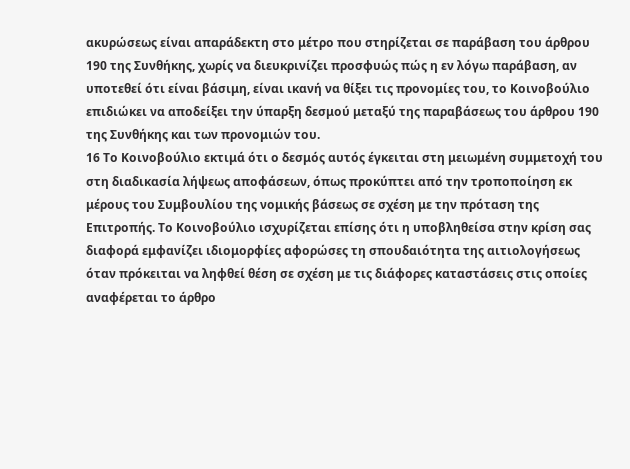ακυρώσεως είναι απαράδεκτη στο μέτρο που στηρίζεται σε παράβαση του άρθρου 190 της Συνθήκης, χωρίς να διευκρινίζει προσφυώς πώς η εν λόγω παράβαση, αν υποτεθεί ότι είναι βάσιμη, είναι ικανή να θίξει τις προνομίες του, το Κοινοβούλιο επιδιώκει να αποδείξει την ύπαρξη δεσμού μεταξύ της παραβάσεως του άρθρου 190 της Συνθήκης και των προνομιών του.
16 Το Κοινοβούλιο εκτιμά ότι ο δεσμός αυτός έγκειται στη μειωμένη συμμετοχή του στη διαδικασία λήψεως αποφάσεων, όπως προκύπτει από την τροποποίηση εκ μέρους του Συμβουλίου της νομικής βάσεως σε σχέση με την πρόταση της Επιτροπής. Το Κοινοβούλιο ισχυρίζεται επίσης ότι η υποβληθείσα στην κρίση σας διαφορά εμφανίζει ιδιομορφίες αφορώσες τη σπουδαιότητα της αιτιολογήσεως όταν πρόκειται να ληφθεί θέση σε σχέση με τις διάφορες καταστάσεις στις οποίες αναφέρεται το άρθρο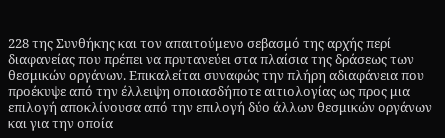228 της Συνθήκης και τον απαιτούμενο σεβασμό της αρχής περί διαφανείας που πρέπει να πρυτανεύει στα πλαίσια της δράσεως των θεσμικών οργάνων. Επικαλείται συναφώς την πλήρη αδιαφάνεια που προέκυψε από την έλλειψη οποιασδήποτε αιτιολογίας ως προς μια επιλογή αποκλίνουσα από την επιλογή δύο άλλων θεσμικών οργάνων και για την οποία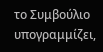το Συμβούλιο υπογραμμίζει,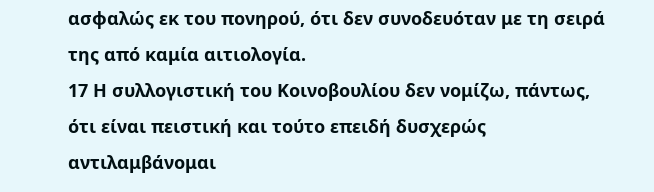ασφαλώς εκ του πονηρού, ότι δεν συνοδευόταν με τη σειρά της από καμία αιτιολογία.
17 Η συλλογιστική του Κοινοβουλίου δεν νομίζω, πάντως, ότι είναι πειστική και τούτο επειδή δυσχερώς αντιλαμβάνομαι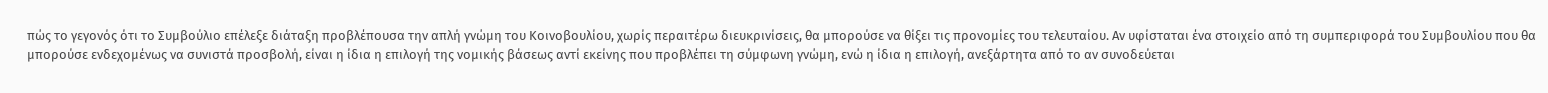πώς το γεγονός ότι το Συμβούλιο επέλεξε διάταξη προβλέπουσα την απλή γνώμη του Κοινοβουλίου, χωρίς περαιτέρω διευκρινίσεις, θα μπορούσε να θίξει τις προνομίες του τελευταίου. Αν υφίσταται ένα στοιχείο από τη συμπεριφορά του Συμβουλίου που θα μπορούσε ενδεχομένως να συνιστά προσβολή, είναι η ίδια η επιλογή της νομικής βάσεως αντί εκείνης που προβλέπει τη σύμφωνη γνώμη, ενώ η ίδια η επιλογή, ανεξάρτητα από το αν συνοδεύεται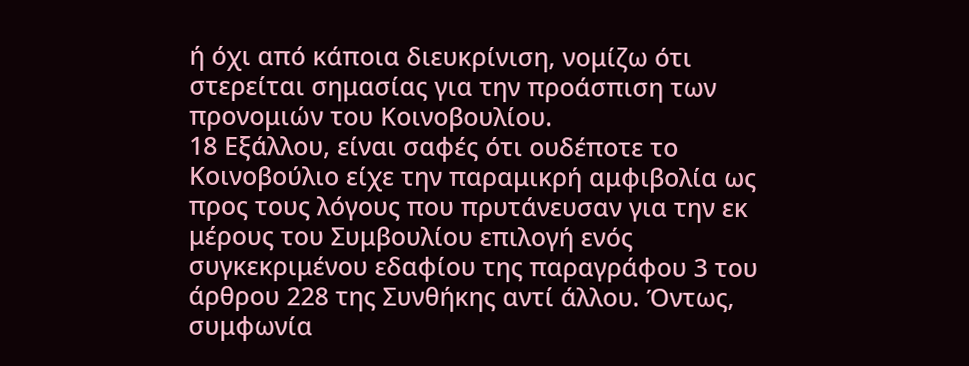ή όχι από κάποια διευκρίνιση, νομίζω ότι στερείται σημασίας για την προάσπιση των προνομιών του Κοινοβουλίου.
18 Εξάλλου, είναι σαφές ότι ουδέποτε το Κοινοβούλιο είχε την παραμικρή αμφιβολία ως προς τους λόγους που πρυτάνευσαν για την εκ μέρους του Συμβουλίου επιλογή ενός συγκεκριμένου εδαφίου της παραγράφου 3 του άρθρου 228 της Συνθήκης αντί άλλου. Όντως, συμφωνία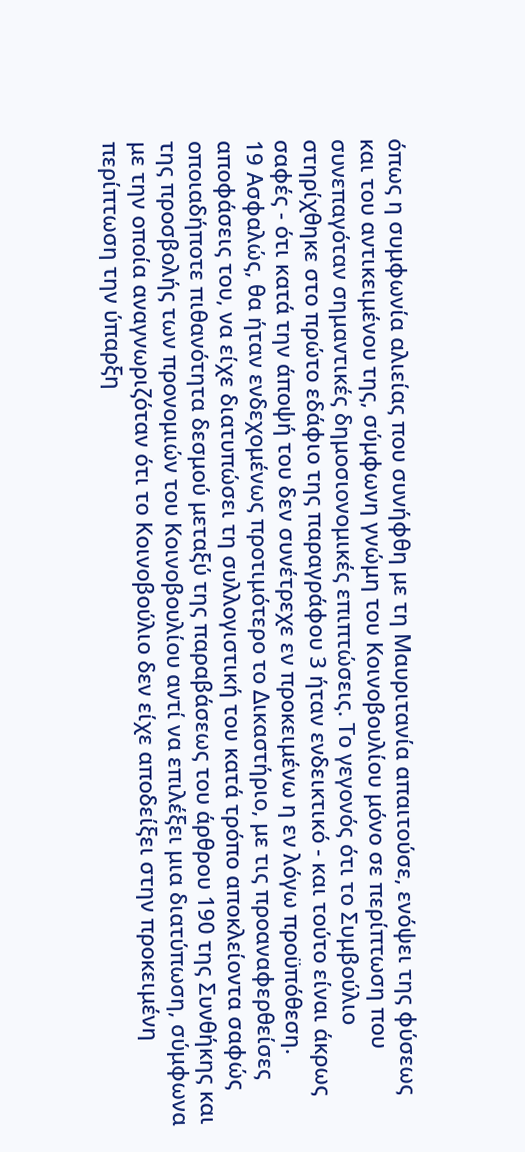όπως η συμφωνία αλιείας που συνήφθη με τη Μαυριτανία απαιτούσε, ενόψει της φύσεως και του αντικειμένου της, σύμφωνη γνώμη του Κοινοβουλίου μόνο σε περίπτωση που συνεπαγόταν σημαντικές δημοσιονομικές επιπτώσεις. Το γεγονός ότι το Συμβούλιο στηρίχθηκε στο πρώτο εδάφιο της παραγράφου 3 ήταν ενδεικτικό - και τούτο είναι άκρως σαφές - ότι κατά την άποψή του δεν συνέτρεχε εν προκειμένω η εν λόγω προϋπόθεση.
19 Ασφαλώς, θα ήταν ενδεχομένως προτιμότερο το Δικαστήριο, με τις προαναφερθείσες αποφάσεις του, να είχε διατυπώσει τη συλλογιστική του κατά τρόπο αποκλείοντα σαφώς οποιαδήποτε πιθανότητα δεσμού μεταξύ της παραβάσεως του άρθρου 190 της Συνθήκης και της προσβολής των προνομιών του Κοινοβουλίου αντί να επιλέξει μια διατύπωση, σύμφωνα με την οποία αναγνωριζόταν ότι το Κοινοβούλιο δεν είχε αποδείξει στην προκειμένη περίπτωση την ύπαρξη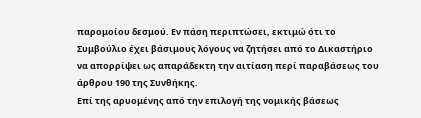παρομοίου δεσμού. Εν πάση περιπτώσει, εκτιμώ ότι το Συμβούλιο έχει βάσιμους λόγους να ζητήσει από το Δικαστήριο να απορρίψει ως απαράδεκτη την αιτίαση περί παραβάσεως του άρθρου 190 της Συνθήκης.
Επί της αρυομένης από την επιλογή της νομικής βάσεως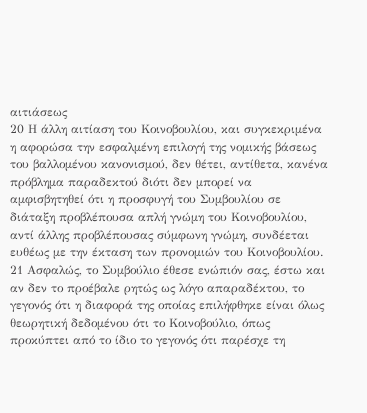αιτιάσεως
20 Η άλλη αιτίαση του Κοινοβουλίου, και συγκεκριμένα η αφορώσα την εσφαλμένη επιλογή της νομικής βάσεως του βαλλομένου κανονισμού, δεν θέτει, αντίθετα, κανένα πρόβλημα παραδεκτού διότι δεν μπορεί να αμφισβητηθεί ότι η προσφυγή του Συμβουλίου σε διάταξη προβλέπουσα απλή γνώμη του Κοινοβουλίου, αντί άλλης προβλέπουσας σύμφωνη γνώμη, συνδέεται ευθέως με την έκταση των προνομιών του Κοινοβουλίου.
21 Ασφαλώς, το Συμβούλιο έθεσε ενώπιόν σας, έστω και αν δεν το προέβαλε ρητώς ως λόγο απαραδέκτου, το γεγονός ότι η διαφορά της οποίας επιλήφθηκε είναι όλως θεωρητική δεδομένου ότι το Κοινοβούλιο, όπως προκύπτει από το ίδιο το γεγονός ότι παρέσχε τη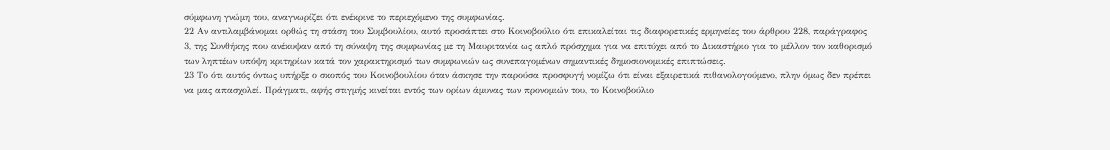σύμφωνη γνώμη του, αναγνωρίζει ότι ενέκρινε το περιεχόμενο της συμφωνίας.
22 Αν αντιλαμβάνομαι ορθώς τη στάση του Συμβουλίου, αυτό προσάπτει στο Κοινοβούλιο ότι επικαλείται τις διαφορετικές ερμηνείες του άρθρου 228, παράγραφος 3, της Συνθήκης που ανέκυψαν από τη σύναψη της συμφωνίας με τη Μαυριτανία ως απλό πρόσχημα για να επιτύχει από το Δικαστήριο για το μέλλον τον καθορισμό των ληπτέων υπόψη κριτηρίων κατά τον χαρακτηρισμό των συμφωνιών ως συνεπαγομένων σημαντικές δημοσιονομικές επιπτώσεις.
23 Το ότι αυτός όντως υπήρξε ο σκοπός του Κοινοβουλίου όταν άσκησε την παρούσα προσφυγή νομίζω ότι είναι εξαιρετικά πιθανολογούμενο, πλην όμως δεν πρέπει να μας απασχολεί. Πράγματι, αφής στιγμής κινείται εντός των ορίων άμυνας των προνομιών του, το Κοινοβούλιο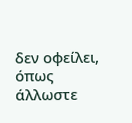δεν οφείλει, όπως άλλωστε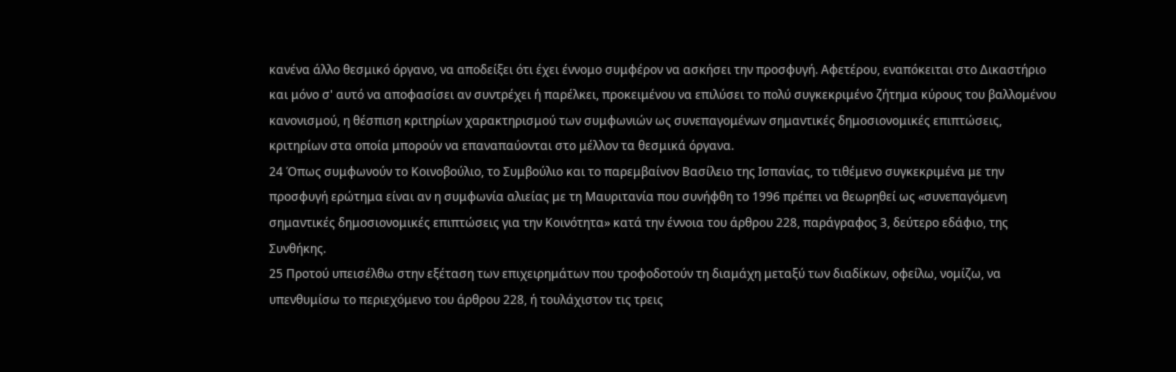κανένα άλλο θεσμικό όργανο, να αποδείξει ότι έχει έννομο συμφέρον να ασκήσει την προσφυγή. Αφετέρου, εναπόκειται στο Δικαστήριο και μόνο σ' αυτό να αποφασίσει αν συντρέχει ή παρέλκει, προκειμένου να επιλύσει το πολύ συγκεκριμένο ζήτημα κύρους του βαλλομένου κανονισμού, η θέσπιση κριτηρίων χαρακτηρισμού των συμφωνιών ως συνεπαγομένων σημαντικές δημοσιονομικές επιπτώσεις, κριτηρίων στα οποία μπορούν να επαναπαύονται στο μέλλον τα θεσμικά όργανα.
24 Όπως συμφωνούν το Κοινοβούλιο, το Συμβούλιο και το παρεμβαίνον Βασίλειο της Ισπανίας, το τιθέμενο συγκεκριμένα με την προσφυγή ερώτημα είναι αν η συμφωνία αλιείας με τη Μαυριτανία που συνήφθη το 1996 πρέπει να θεωρηθεί ως «συνεπαγόμενη σημαντικές δημοσιονομικές επιπτώσεις για την Κοινότητα» κατά την έννοια του άρθρου 228, παράγραφος 3, δεύτερο εδάφιο, της Συνθήκης.
25 Προτού υπεισέλθω στην εξέταση των επιχειρημάτων που τροφοδοτούν τη διαμάχη μεταξύ των διαδίκων, οφείλω, νομίζω, να υπενθυμίσω το περιεχόμενο του άρθρου 228, ή τουλάχιστον τις τρεις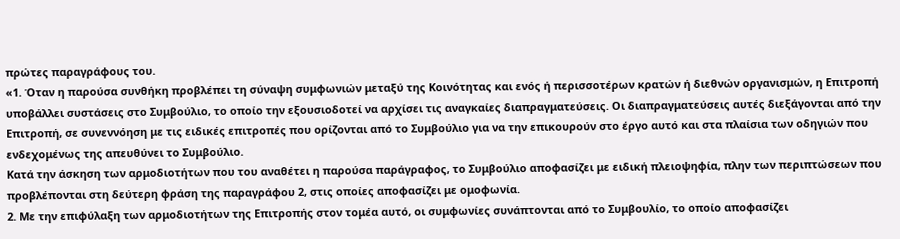πρώτες παραγράφους του.
«1. Όταν η παρούσα συνθήκη προβλέπει τη σύναψη συμφωνιών μεταξύ της Κοινότητας και ενός ή περισσοτέρων κρατών ή διεθνών οργανισμών, η Επιτροπή υποβάλλει συστάσεις στο Συμβούλιο, το οποίο την εξουσιοδοτεί να αρχίσει τις αναγκαίες διαπραγματεύσεις. Οι διαπραγματεύσεις αυτές διεξάγονται από την Επιτροπή, σε συνεννόηση με τις ειδικές επιτροπές που ορίζονται από το Συμβούλιο για να την επικουρούν στο έργο αυτό και στα πλαίσια των οδηγιών που ενδεχομένως της απευθύνει το Συμβούλιο.
Κατά την άσκηση των αρμοδιοτήτων που του αναθέτει η παρούσα παράγραφος, το Συμβούλιο αποφασίζει με ειδική πλειοψηφία, πλην των περιπτώσεων που προβλέπονται στη δεύτερη φράση της παραγράφου 2, στις οποίες αποφασίζει με ομοφωνία.
2. Με την επιφύλαξη των αρμοδιοτήτων της Επιτροπής στον τομέα αυτό, οι συμφωνίες συνάπτονται από το Συμβουλίο, το οποίο αποφασίζει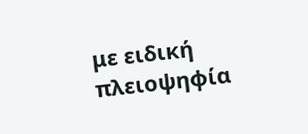με ειδική πλειοψηφία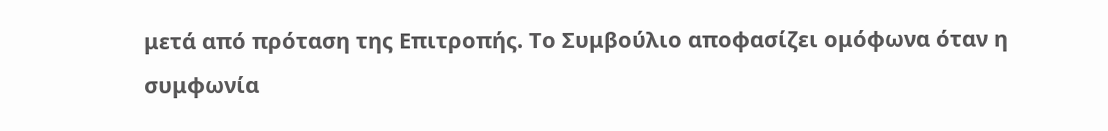μετά από πρόταση της Επιτροπής. Το Συμβούλιο αποφασίζει ομόφωνα όταν η συμφωνία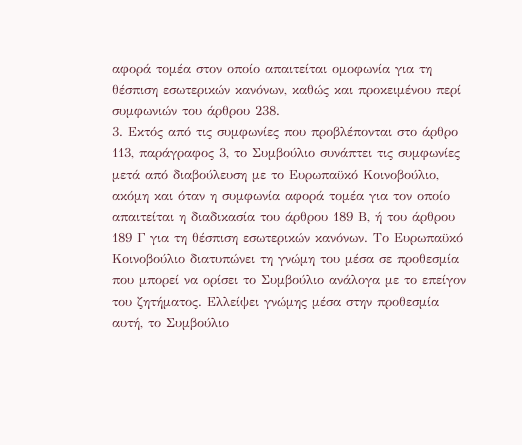αφορά τομέα στον οποίο απαιτείται ομοφωνία για τη θέσπιση εσωτερικών κανόνων, καθώς και προκειμένου περί συμφωνιών του άρθρου 238.
3. Εκτός από τις συμφωνίες που προβλέπονται στο άρθρο 113, παράγραφος 3, το Συμβούλιο συνάπτει τις συμφωνίες μετά από διαβούλευση με το Ευρωπαϋκό Κοινοβούλιο, ακόμη και όταν η συμφωνία αφορά τομέα για τον οποίο απαιτείται η διαδικασία του άρθρου 189 Β, ή του άρθρου 189 Γ για τη θέσπιση εσωτερικών κανόνων. Το Ευρωπαϋκό Κοινοβούλιο διατυπώνει τη γνώμη του μέσα σε προθεσμία που μπορεί να ορίσει το Συμβούλιο ανάλογα με το επείγον του ζητήματος. Ελλείψει γνώμης μέσα στην προθεσμία αυτή, το Συμβούλιο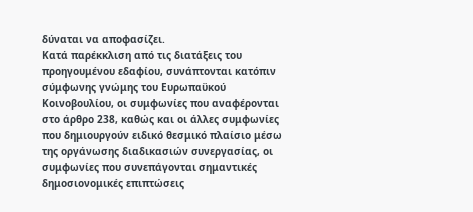δύναται να αποφασίζει.
Κατά παρέκκλιση από τις διατάξεις του προηγουμένου εδαφίου, συνάπτονται κατόπιν σύμφωνης γνώμης του Ευρωπαϋκού Κοινοβουλίου, οι συμφωνίες που αναφέρονται στο άρθρο 238, καθώς και οι άλλες συμφωνίες που δημιουργούν ειδικό θεσμικό πλαίσιο μέσω της οργάνωσης διαδικασιών συνεργασίας, οι συμφωνίες που συνεπάγονται σημαντικές δημοσιονομικές επιπτώσεις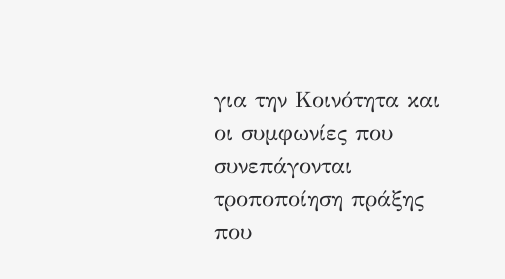για την Κοινότητα και οι συμφωνίες που συνεπάγονται τροποποίηση πράξης που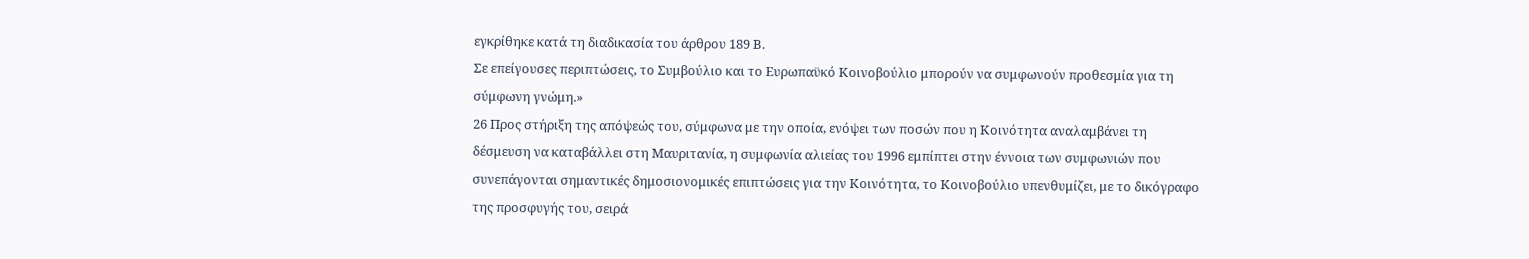εγκρίθηκε κατά τη διαδικασία του άρθρου 189 Β.
Σε επείγουσες περιπτώσεις, το Συμβούλιο και το Ευρωπαϋκό Κοινοβούλιο μπορούν να συμφωνούν προθεσμία για τη σύμφωνη γνώμη.»
26 Προς στήριξη της απόψεώς του, σύμφωνα με την οποία, ενόψει των ποσών που η Κοινότητα αναλαμβάνει τη δέσμευση να καταβάλλει στη Μαυριτανία, η συμφωνία αλιείας του 1996 εμπίπτει στην έννοια των συμφωνιών που συνεπάγονται σημαντικές δημοσιονομικές επιπτώσεις για την Κοινότητα, το Κοινοβούλιο υπενθυμίζει, με το δικόγραφο της προσφυγής του, σειρά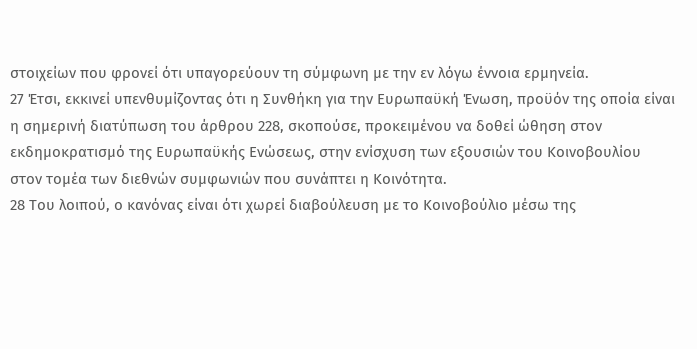στοιχείων που φρονεί ότι υπαγορεύουν τη σύμφωνη με την εν λόγω έννοια ερμηνεία.
27 Έτσι, εκκινεί υπενθυμίζοντας ότι η Συνθήκη για την Ευρωπαϋκή Ένωση, προϋόν της οποία είναι η σημερινή διατύπωση του άρθρου 228, σκοπούσε, προκειμένου να δοθεί ώθηση στον εκδημοκρατισμό της Ευρωπαϋκής Ενώσεως, στην ενίσχυση των εξουσιών του Κοινοβουλίου στον τομέα των διεθνών συμφωνιών που συνάπτει η Κοινότητα.
28 Του λοιπού, ο κανόνας είναι ότι χωρεί διαβούλευση με το Κοινοβούλιο μέσω της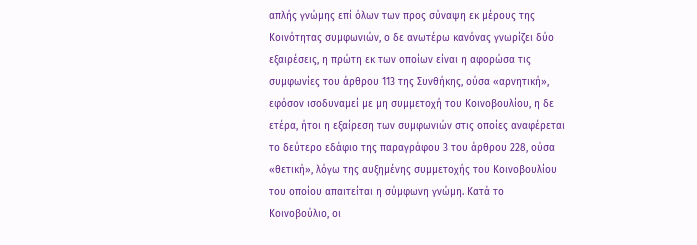απλής γνώμης επί όλων των προς σύναψη εκ μέρους της Κοινότητας συμφωνιών, ο δε ανωτέρω κανόνας γνωρίζει δύο εξαιρέσεις, η πρώτη εκ των οποίων είναι η αφορώσα τις συμφωνίες του άρθρου 113 της Συνθήκης, ούσα «αρνητική», εφόσον ισοδυναμεί με μη συμμετοχή του Κοινοβουλίου, η δε ετέρα, ήτοι η εξαίρεση των συμφωνιών στις οποίες αναφέρεται το δεύτερο εδάφιο της παραγράφου 3 του άρθρου 228, ούσα «θετική», λόγω της αυξημένης συμμετοχής του Κοινοβουλίου του οποίου απαιτείται η σύμφωνη γνώμη. Κατά το Κοινοβούλιο, οι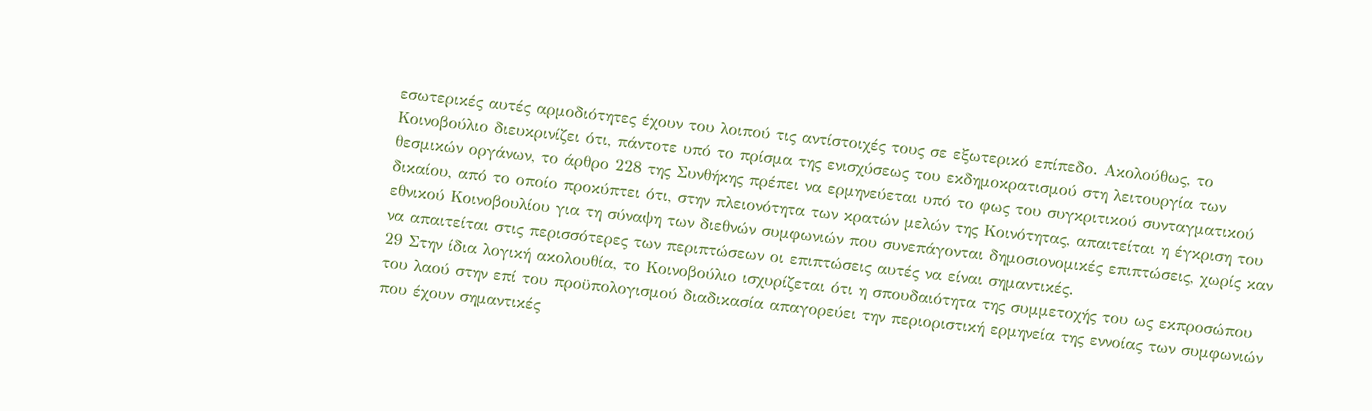εσωτερικές αυτές αρμοδιότητες έχουν του λοιπού τις αντίστοιχές τους σε εξωτερικό επίπεδο. Ακολούθως, το Κοινοβούλιο διευκρινίζει ότι, πάντοτε υπό το πρίσμα της ενισχύσεως του εκδημοκρατισμού στη λειτουργία των θεσμικών οργάνων, το άρθρο 228 της Συνθήκης πρέπει να ερμηνεύεται υπό το φως του συγκριτικού συνταγματικού δικαίου, από το οποίο προκύπτει ότι, στην πλειονότητα των κρατών μελών της Κοινότητας, απαιτείται η έγκριση του εθνικού Κοινοβουλίου για τη σύναψη των διεθνών συμφωνιών που συνεπάγονται δημοσιονομικές επιπτώσεις, χωρίς καν να απαιτείται στις περισσότερες των περιπτώσεων οι επιπτώσεις αυτές να είναι σημαντικές.
29 Στην ίδια λογική ακολουθία, το Κοινοβούλιο ισχυρίζεται ότι η σπουδαιότητα της συμμετοχής του ως εκπροσώπου του λαού στην επί του προϋπολογισμού διαδικασία απαγορεύει την περιοριστική ερμηνεία της εννοίας των συμφωνιών που έχουν σημαντικές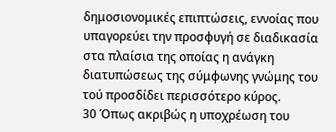δημοσιονομικές επιπτώσεις, εννοίας που υπαγορεύει την προσφυγή σε διαδικασία στα πλαίσια της οποίας η ανάγκη διατυπώσεως της σύμφωνης γνώμης του τού προσδίδει περισσότερο κύρος.
30 Όπως ακριβώς η υποχρέωση του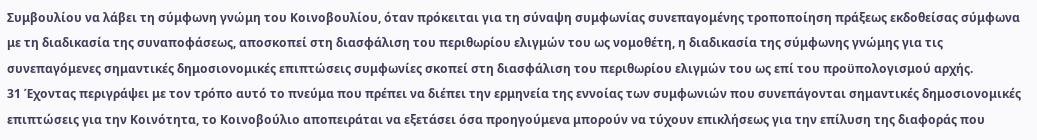Συμβουλίου να λάβει τη σύμφωνη γνώμη του Κοινοβουλίου, όταν πρόκειται για τη σύναψη συμφωνίας συνεπαγομένης τροποποίηση πράξεως εκδοθείσας σύμφωνα με τη διαδικασία της συναποφάσεως, αποσκοπεί στη διασφάλιση του περιθωρίου ελιγμών του ως νομοθέτη, η διαδικασία της σύμφωνης γνώμης για τις συνεπαγόμενες σημαντικές δημοσιονομικές επιπτώσεις συμφωνίες σκοπεί στη διασφάλιση του περιθωρίου ελιγμών του ως επί του προϋπολογισμού αρχής.
31 Έχοντας περιγράψει με τον τρόπο αυτό το πνεύμα που πρέπει να διέπει την ερμηνεία της εννοίας των συμφωνιών που συνεπάγονται σημαντικές δημοσιονομικές επιπτώσεις για την Κοινότητα, το Κοινοβούλιο αποπειράται να εξετάσει όσα προηγούμενα μπορούν να τύχουν επικλήσεως για την επίλυση της διαφοράς που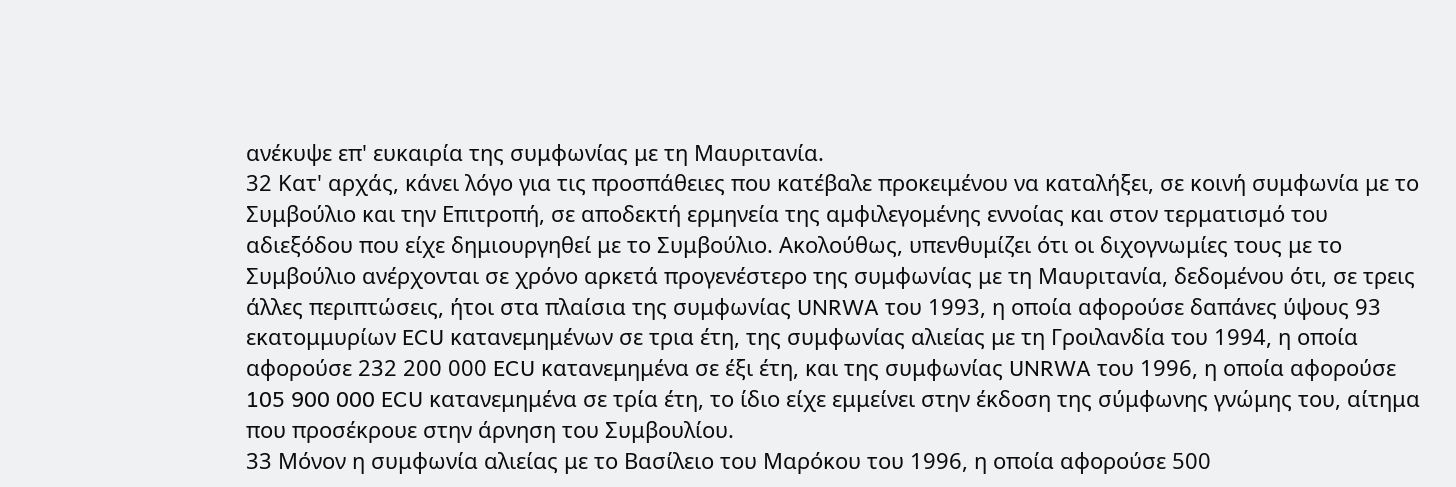ανέκυψε επ' ευκαιρία της συμφωνίας με τη Μαυριτανία.
32 Κατ' αρχάς, κάνει λόγο για τις προσπάθειες που κατέβαλε προκειμένου να καταλήξει, σε κοινή συμφωνία με το Συμβούλιο και την Επιτροπή, σε αποδεκτή ερμηνεία της αμφιλεγομένης εννοίας και στον τερματισμό του αδιεξόδου που είχε δημιουργηθεί με το Συμβούλιο. Ακολούθως, υπενθυμίζει ότι οι διχογνωμίες τους με το Συμβούλιο ανέρχονται σε χρόνο αρκετά προγενέστερο της συμφωνίας με τη Μαυριτανία, δεδομένου ότι, σε τρεις άλλες περιπτώσεις, ήτοι στα πλαίσια της συμφωνίας UNRWA του 1993, η οποία αφορούσε δαπάνες ύψους 93 εκατομμυρίων ECU κατανεμημένων σε τρια έτη, της συμφωνίας αλιείας με τη Γροιλανδία του 1994, η οποία αφορούσε 232 200 000 ECU κατανεμημένα σε έξι έτη, και της συμφωνίας UNRWA του 1996, η οποία αφορούσε 105 900 000 ECU κατανεμημένα σε τρία έτη, το ίδιο είχε εμμείνει στην έκδοση της σύμφωνης γνώμης του, αίτημα που προσέκρουε στην άρνηση του Συμβουλίου.
33 Μόνον η συμφωνία αλιείας με το Βασίλειο του Μαρόκου του 1996, η οποία αφορούσε 500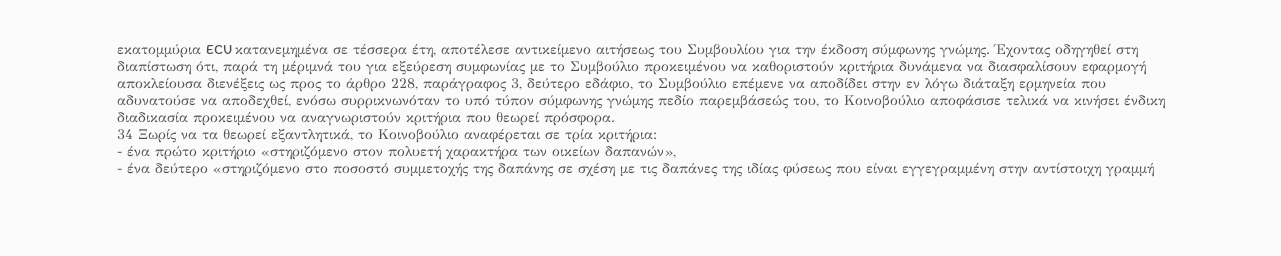εκατομμύρια ECU κατανεμημένα σε τέσσερα έτη, αποτέλεσε αντικείμενο αιτήσεως του Συμβουλίου για την έκδοση σύμφωνης γνώμης. Έχοντας οδηγηθεί στη διαπίστωση ότι, παρά τη μέριμνά του για εξεύρεση συμφωνίας με το Συμβούλιο προκειμένου να καθοριστούν κριτήρια δυνάμενα να διασφαλίσουν εφαρμογή αποκλείουσα διενέξεις ως προς το άρθρο 228, παράγραφος 3, δεύτερο εδάφιο, το Συμβούλιο επέμενε να αποδίδει στην εν λόγω διάταξη ερμηνεία που αδυνατούσε να αποδεχθεί, ενόσω συρρικνωνόταν το υπό τύπον σύμφωνης γνώμης πεδίο παρεμβάσεώς του, το Κοινοβούλιο αποφάσισε τελικά να κινήσει ένδικη διαδικασία προκειμένου να αναγνωριστούν κριτήρια που θεωρεί πρόσφορα.
34 Ξωρίς να τα θεωρεί εξαντλητικά, το Κοινοβούλιο αναφέρεται σε τρία κριτήρια:
- ένα πρώτο κριτήριο «στηριζόμενο στον πολυετή χαρακτήρα των οικείων δαπανών»,
- ένα δεύτερο «στηριζόμενο στο ποσοστό συμμετοχής της δαπάνης σε σχέση με τις δαπάνες της ιδίας φύσεως που είναι εγγεγραμμένη στην αντίστοιχη γραμμή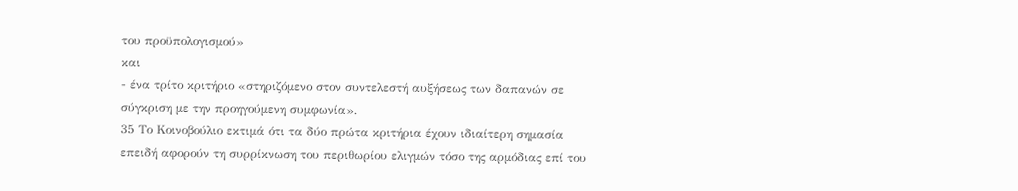του προϋπολογισμού»
και
- ένα τρίτο κριτήριο «στηριζόμενο στον συντελεστή αυξήσεως των δαπανών σε σύγκριση με την προηγούμενη συμφωνία».
35 Το Κοινοβούλιο εκτιμά ότι τα δύο πρώτα κριτήρια έχουν ιδιαίτερη σημασία επειδή αφορούν τη συρρίκνωση του περιθωρίου ελιγμών τόσο της αρμόδιας επί του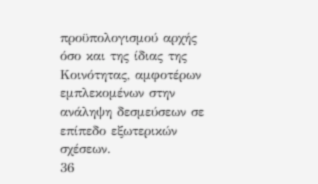προϋπολογισμού αρχής όσο και της ίδιας της Κοινότητας, αμφοτέρων εμπλεκομένων στην ανάληψη δεσμεύσεων σε επίπεδο εξωτερικών σχέσεων.
36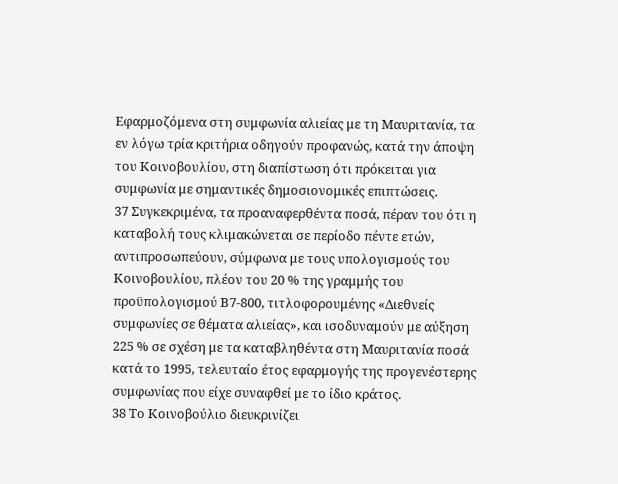Εφαρμοζόμενα στη συμφωνία αλιείας με τη Μαυριτανία, τα εν λόγω τρία κριτήρια οδηγούν προφανώς, κατά την άποψη του Κοινοβουλίου, στη διαπίστωση ότι πρόκειται για συμφωνία με σημαντικές δημοσιονομικές επιπτώσεις.
37 Συγκεκριμένα, τα προαναφερθέντα ποσά, πέραν του ότι η καταβολή τους κλιμακώνεται σε περίοδο πέντε ετών, αντιπροσωπεύουν, σύμφωνα με τους υπολογισμούς του Κοινοβουλίου, πλέον του 20 % της γραμμής του προϋπολογισμού Β7-800, τιτλοφορουμένης «Διεθνείς συμφωνίες σε θέματα αλιείας», και ισοδυναμούν με αύξηση 225 % σε σχέση με τα καταβληθέντα στη Μαυριτανία ποσά κατά το 1995, τελευταίο έτος εφαρμογής της προγενέστερης συμφωνίας που είχε συναφθεί με το ίδιο κράτος.
38 Το Κοινοβούλιο διευκρινίζει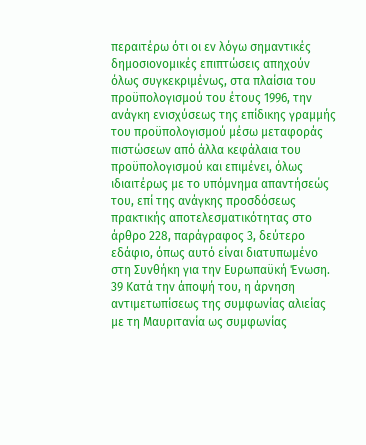περαιτέρω ότι οι εν λόγω σημαντικές δημοσιονομικές επιπτώσεις απηχούν όλως συγκεκριμένως, στα πλαίσια του προϋπολογισμού του έτους 1996, την ανάγκη ενισχύσεως της επίδικης γραμμής του προϋπολογισμού μέσω μεταφοράς πιστώσεων από άλλα κεφάλαια του προϋπολογισμού και επιμένει, όλως ιδιαιτέρως με το υπόμνημα απαντήσεώς του, επί της ανάγκης προσδόσεως πρακτικής αποτελεσματικότητας στο άρθρο 228, παράγραφος 3, δεύτερο εδάφιο, όπως αυτό είναι διατυπωμένο στη Συνθήκη για την Ευρωπαϋκή Ένωση.
39 Κατά την άποψή του, η άρνηση αντιμετωπίσεως της συμφωνίας αλιείας με τη Μαυριτανία ως συμφωνίας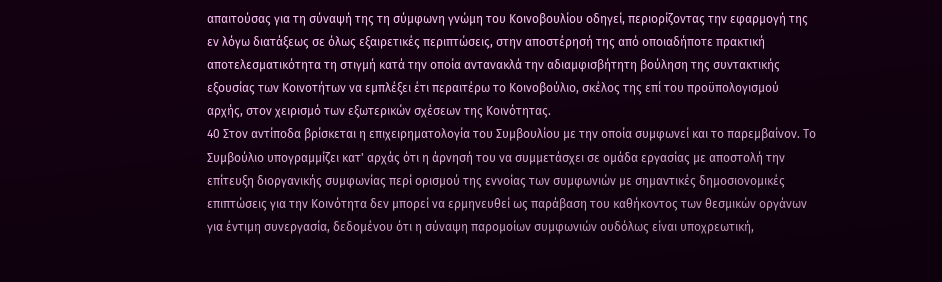απαιτούσας για τη σύναψή της τη σύμφωνη γνώμη του Κοινοβουλίου οδηγεί, περιορίζοντας την εφαρμογή της εν λόγω διατάξεως σε όλως εξαιρετικές περιπτώσεις, στην αποστέρησή της από οποιαδήποτε πρακτική αποτελεσματικότητα τη στιγμή κατά την οποία αντανακλά την αδιαμφισβήτητη βούληση της συντακτικής εξουσίας των Κοινοτήτων να εμπλέξει έτι περαιτέρω το Κοινοβούλιο, σκέλος της επί του προϋπολογισμού αρχής, στον χειρισμό των εξωτερικών σχέσεων της Κοινότητας.
40 Στον αντίποδα βρίσκεται η επιχειρηματολογία του Συμβουλίου με την οποία συμφωνεί και το παρεμβαίνον. Το Συμβούλιο υπογραμμίζει κατ' αρχάς ότι η άρνησή του να συμμετάσχει σε ομάδα εργασίας με αποστολή την επίτευξη διοργανικής συμφωνίας περί ορισμού της εννοίας των συμφωνιών με σημαντικές δημοσιονομικές επιπτώσεις για την Κοινότητα δεν μπορεί να ερμηνευθεί ως παράβαση του καθήκοντος των θεσμικών οργάνων για έντιμη συνεργασία, δεδομένου ότι η σύναψη παρομοίων συμφωνιών ουδόλως είναι υποχρεωτική,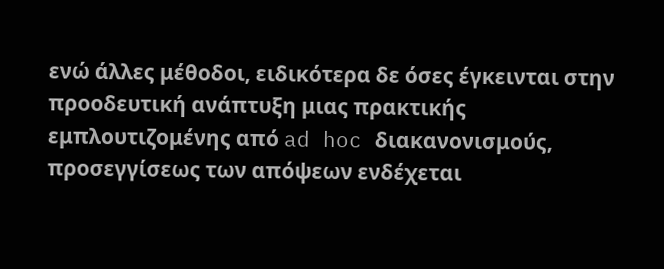ενώ άλλες μέθοδοι, ειδικότερα δε όσες έγκεινται στην προοδευτική ανάπτυξη μιας πρακτικής εμπλουτιζομένης από ad hoc διακανονισμούς, προσεγγίσεως των απόψεων ενδέχεται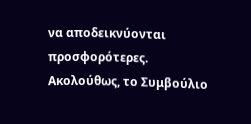να αποδεικνύονται προσφορότερες. Ακολούθως, το Συμβούλιο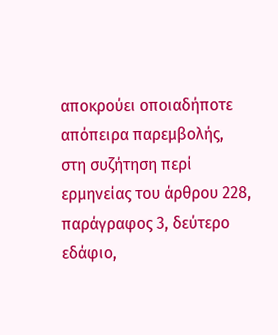αποκρούει οποιαδήποτε απόπειρα παρεμβολής, στη συζήτηση περί ερμηνείας του άρθρου 228, παράγραφος 3, δεύτερο εδάφιο,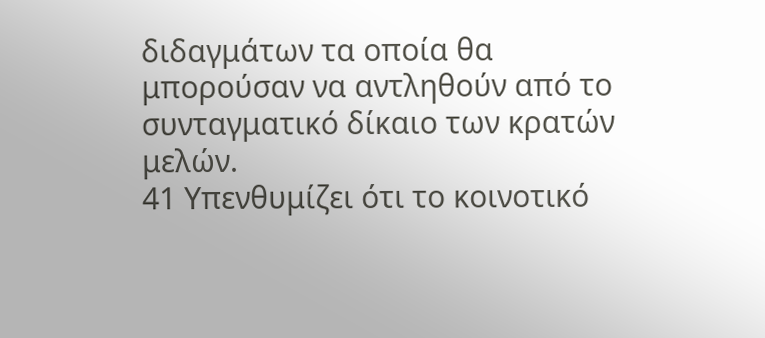διδαγμάτων τα οποία θα μπορούσαν να αντληθούν από το συνταγματικό δίκαιο των κρατών μελών.
41 Υπενθυμίζει ότι το κοινοτικό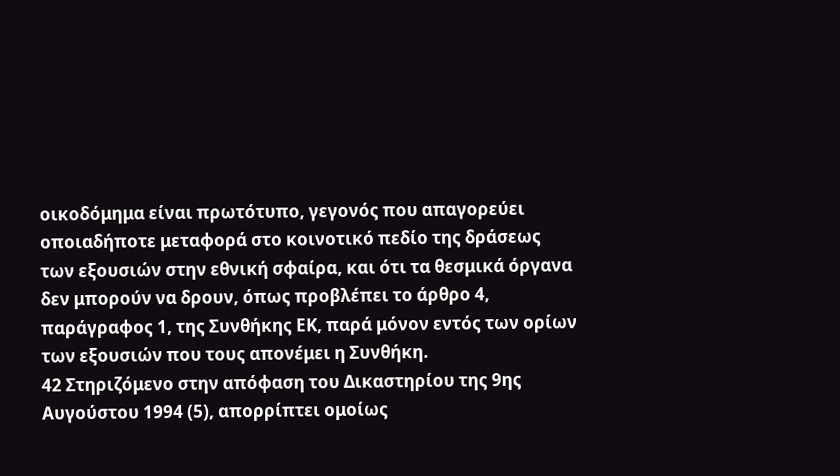οικοδόμημα είναι πρωτότυπο, γεγονός που απαγορεύει οποιαδήποτε μεταφορά στο κοινοτικό πεδίο της δράσεως των εξουσιών στην εθνική σφαίρα, και ότι τα θεσμικά όργανα δεν μπορούν να δρουν, όπως προβλέπει το άρθρο 4, παράγραφος 1, της Συνθήκης ΕΚ, παρά μόνον εντός των ορίων των εξουσιών που τους απονέμει η Συνθήκη.
42 Στηριζόμενο στην απόφαση του Δικαστηρίου της 9ης Αυγούστου 1994 (5), απορρίπτει ομοίως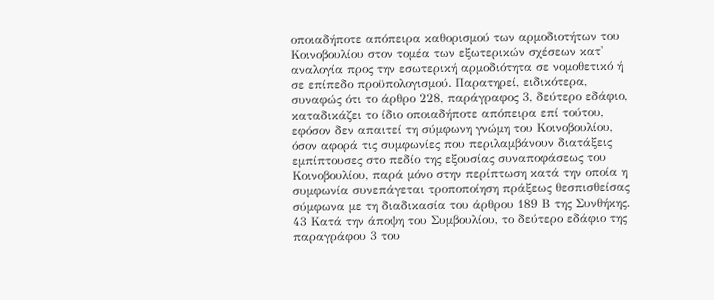οποιαδήποτε απόπειρα καθορισμού των αρμοδιοτήτων του Κοινοβουλίου στον τομέα των εξωτερικών σχέσεων κατ' αναλογία προς την εσωτερική αρμοδιότητα σε νομοθετικό ή σε επίπεδο προϋπολογισμού. Παρατηρεί, ειδικότερα, συναφώς ότι το άρθρο 228, παράγραφος 3, δεύτερο εδάφιο, καταδικάζει το ίδιο οποιαδήποτε απόπειρα επί τούτου, εφόσον δεν απαιτεί τη σύμφωνη γνώμη του Κοινοβουλίου, όσον αφορά τις συμφωνίες που περιλαμβάνουν διατάξεις εμπίπτουσες στο πεδίο της εξουσίας συναποφάσεως του Κοινοβουλίου, παρά μόνο στην περίπτωση κατά την οποία η συμφωνία συνεπάγεται τροποποίηση πράξεως θεσπισθείσας σύμφωνα με τη διαδικασία του άρθρου 189 Β της Συνθήκης.
43 Κατά την άποψη του Συμβουλίου, το δεύτερο εδάφιο της παραγράφου 3 του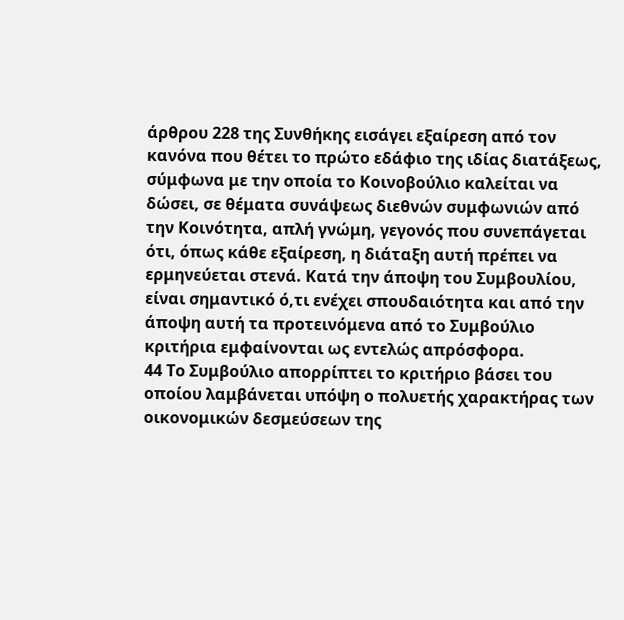άρθρου 228 της Συνθήκης εισάγει εξαίρεση από τον κανόνα που θέτει το πρώτο εδάφιο της ιδίας διατάξεως, σύμφωνα με την οποία το Κοινοβούλιο καλείται να δώσει, σε θέματα συνάψεως διεθνών συμφωνιών από την Κοινότητα, απλή γνώμη, γεγονός που συνεπάγεται ότι, όπως κάθε εξαίρεση, η διάταξη αυτή πρέπει να ερμηνεύεται στενά. Κατά την άποψη του Συμβουλίου, είναι σημαντικό ό,τι ενέχει σπουδαιότητα και από την άποψη αυτή τα προτεινόμενα από το Συμβούλιο κριτήρια εμφαίνονται ως εντελώς απρόσφορα.
44 Το Συμβούλιο απορρίπτει το κριτήριο βάσει του οποίου λαμβάνεται υπόψη ο πολυετής χαρακτήρας των οικονομικών δεσμεύσεων της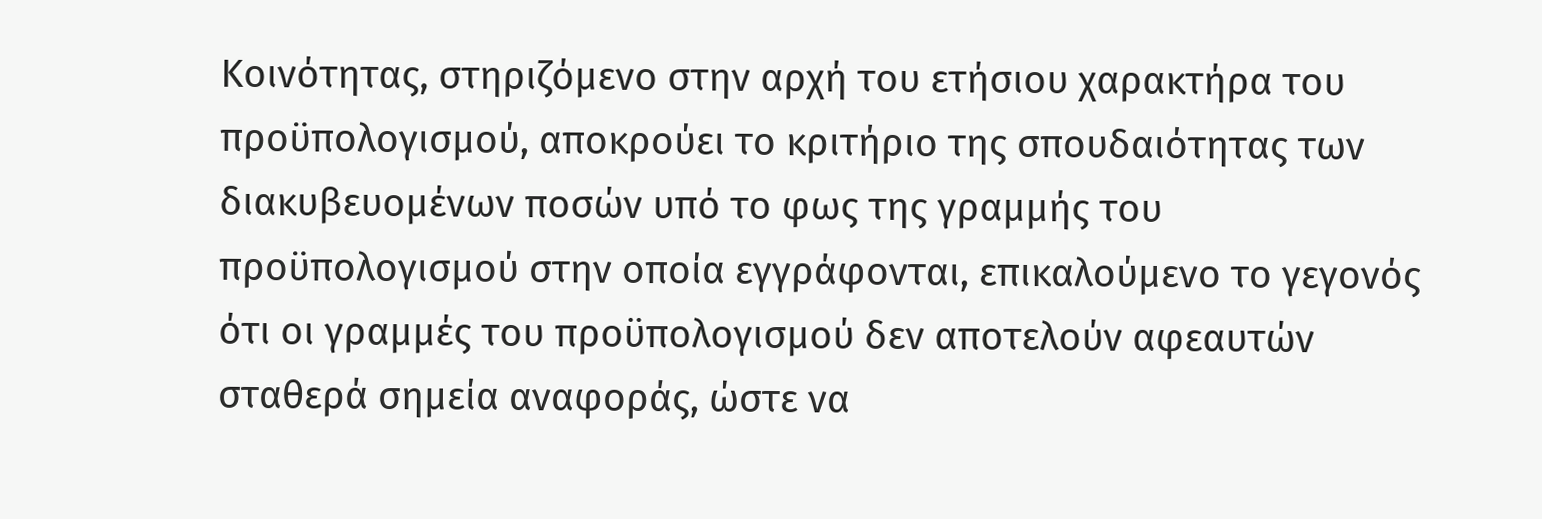Κοινότητας, στηριζόμενο στην αρχή του ετήσιου χαρακτήρα του προϋπολογισμού, αποκρούει το κριτήριο της σπουδαιότητας των διακυβευομένων ποσών υπό το φως της γραμμής του προϋπολογισμού στην οποία εγγράφονται, επικαλούμενο το γεγονός ότι οι γραμμές του προϋπολογισμού δεν αποτελούν αφεαυτών σταθερά σημεία αναφοράς, ώστε να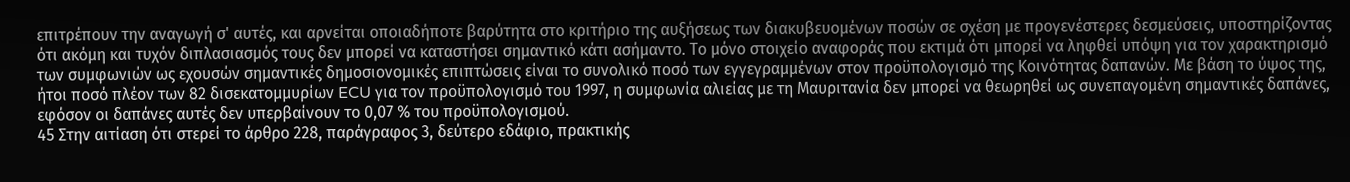επιτρέπουν την αναγωγή σ' αυτές, και αρνείται οποιαδήποτε βαρύτητα στο κριτήριο της αυξήσεως των διακυβευομένων ποσών σε σχέση με προγενέστερες δεσμεύσεις, υποστηρίζοντας ότι ακόμη και τυχόν διπλασιασμός τους δεν μπορεί να καταστήσει σημαντικό κάτι ασήμαντο. Το μόνο στοιχείο αναφοράς που εκτιμά ότι μπορεί να ληφθεί υπόψη για τον χαρακτηρισμό των συμφωνιών ως εχουσών σημαντικές δημοσιονομικές επιπτώσεις είναι το συνολικό ποσό των εγγεγραμμένων στον προϋπολογισμό της Κοινότητας δαπανών. Με βάση το ύψος της, ήτοι ποσό πλέον των 82 δισεκατομμυρίων ECU για τον προϋπολογισμό του 1997, η συμφωνία αλιείας με τη Μαυριτανία δεν μπορεί να θεωρηθεί ως συνεπαγομένη σημαντικές δαπάνες, εφόσον οι δαπάνες αυτές δεν υπερβαίνουν το 0,07 % του προϋπολογισμού.
45 Στην αιτίαση ότι στερεί το άρθρο 228, παράγραφος 3, δεύτερο εδάφιο, πρακτικής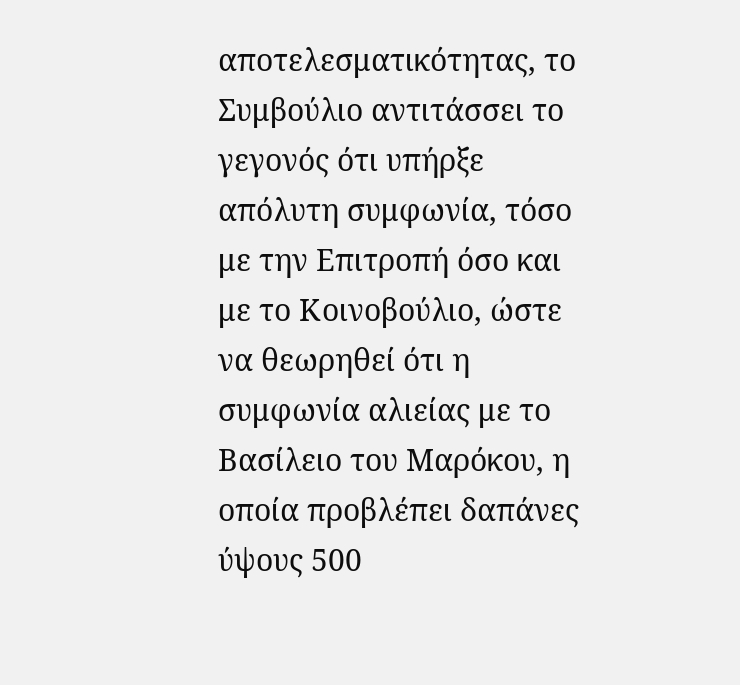αποτελεσματικότητας, το Συμβούλιο αντιτάσσει το γεγονός ότι υπήρξε απόλυτη συμφωνία, τόσο με την Επιτροπή όσο και με το Κοινοβούλιο, ώστε να θεωρηθεί ότι η συμφωνία αλιείας με το Βασίλειο του Μαρόκου, η οποία προβλέπει δαπάνες ύψους 500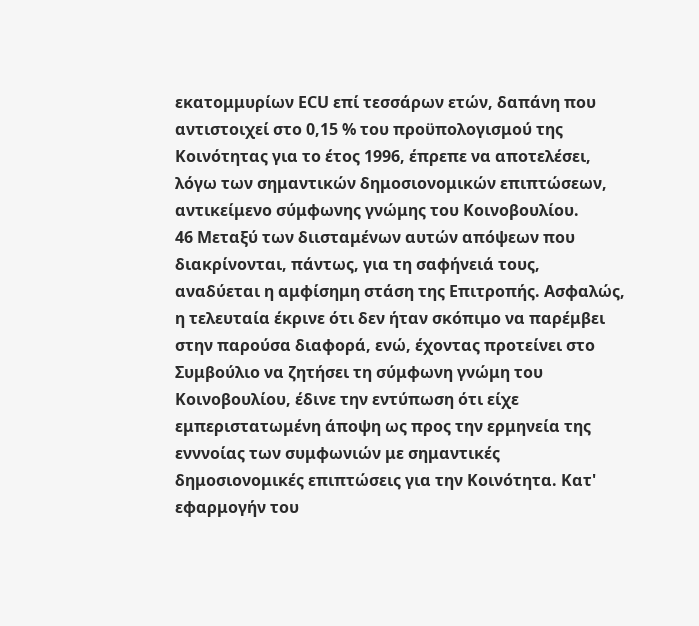εκατομμυρίων ECU επί τεσσάρων ετών, δαπάνη που αντιστοιχεί στο 0,15 % του προϋπολογισμού της Κοινότητας για το έτος 1996, έπρεπε να αποτελέσει, λόγω των σημαντικών δημοσιονομικών επιπτώσεων, αντικείμενο σύμφωνης γνώμης του Κοινοβουλίου.
46 Μεταξύ των διισταμένων αυτών απόψεων που διακρίνονται, πάντως, για τη σαφήνειά τους, αναδύεται η αμφίσημη στάση της Επιτροπής. Ασφαλώς, η τελευταία έκρινε ότι δεν ήταν σκόπιμο να παρέμβει στην παρούσα διαφορά, ενώ, έχοντας προτείνει στο Συμβούλιο να ζητήσει τη σύμφωνη γνώμη του Κοινοβουλίου, έδινε την εντύπωση ότι είχε εμπεριστατωμένη άποψη ως προς την ερμηνεία της ενννοίας των συμφωνιών με σημαντικές δημοσιονομικές επιπτώσεις για την Κοινότητα. Κατ' εφαρμογήν του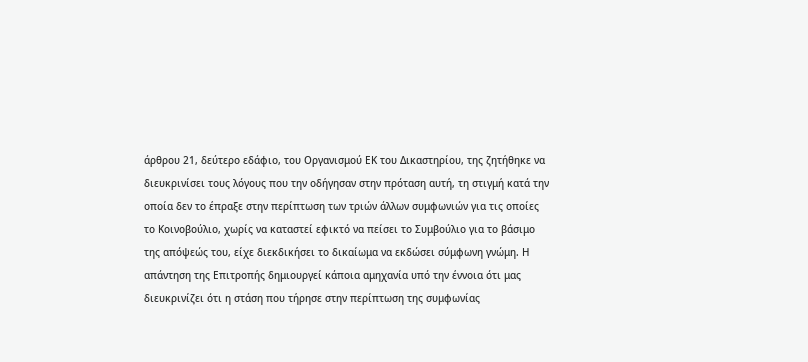άρθρου 21, δεύτερο εδάφιο, του Οργανισμού ΕΚ του Δικαστηρίου, της ζητήθηκε να διευκρινίσει τους λόγους που την οδήγησαν στην πρόταση αυτή, τη στιγμή κατά την οποία δεν το έπραξε στην περίπτωση των τριών άλλων συμφωνιών για τις οποίες το Κοινοβούλιο, χωρίς να καταστεί εφικτό να πείσει το Συμβούλιο για το βάσιμο της απόψεώς του, είχε διεκδικήσει το δικαίωμα να εκδώσει σύμφωνη γνώμη. Η απάντηση της Επιτροπής δημιουργεί κάποια αμηχανία υπό την έννοια ότι μας διευκρινίζει ότι η στάση που τήρησε στην περίπτωση της συμφωνίας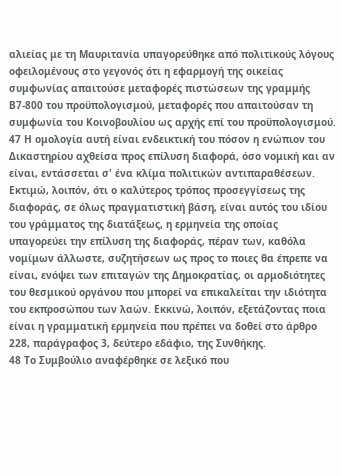αλιείας με τη Μαυριτανία υπαγορεύθηκε από πολιτικούς λόγους οφειλομένους στο γεγονός ότι η εφαρμογή της οικείας συμφωνίας απαιτούσε μεταφορές πιστώσεων της γραμμής Β7-800 του προϋπολογισμού, μεταφορές που απαιτούσαν τη συμφωνία του Κοινοβουλίου ως αρχής επί του προϋπολογισμού.
47 Η ομολογία αυτή είναι ενδεικτική του πόσον η ενώπιον του Δικαστηρίου αχθείσα προς επίλυση διαφορά, όσο νομική και αν είναι, εντάσσεται σ' ένα κλίμα πολιτικών αντιπαραθέσεων. Εκτιμώ, λοιπόν, ότι ο καλύτερος τρόπος προσεγγίσεως της διαφοράς, σε όλως πραγματιστική βάση, είναι αυτός του ιδίου του γράμματος της διατάξεως, η ερμηνεία της οποίας υπαγορεύει την επίλυση της διαφοράς, πέραν των, καθόλα νομίμων άλλωστε, συζητήσεων ως προς το ποιες θα έπρεπε να είναι, ενόψει των επιταγών της Δημοκρατίας, οι αρμοδιότητες του θεσμικού οργάνου που μπορεί να επικαλείται την ιδιότητα του εκπροσώπου των λαών. Εκκινώ, λοιπόν, εξετάζοντας ποια είναι η γραμματική ερμηνεία που πρέπει να δοθεί στο άρθρο 228, παράγραφος 3, δεύτερο εδάφιο, της Συνθήκης.
48 Το Συμβούλιο αναφέρθηκε σε λεξικό που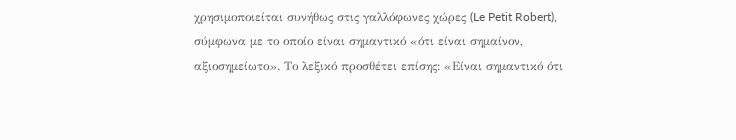χρησιμοποιείται συνήθως στις γαλλόφωνες χώρες (Le Petit Robert), σύμφωνα με το οποίο είναι σημαντικό «ότι είναι σημαίνον, αξιοσημείωτο». Το λεξικό προσθέτει επίσης: «Είναι σημαντικό ότι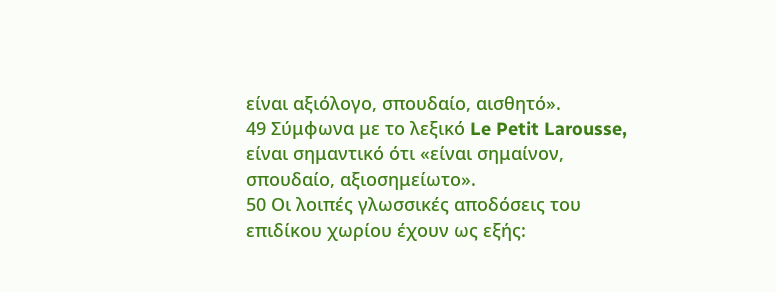είναι αξιόλογο, σπουδαίο, αισθητό».
49 Σύμφωνα με το λεξικό Le Petit Larousse, είναι σημαντικό ότι «είναι σημαίνον, σπουδαίο, αξιοσημείωτο».
50 Οι λοιπές γλωσσικές αποδόσεις του επιδίκου χωρίου έχουν ως εξής: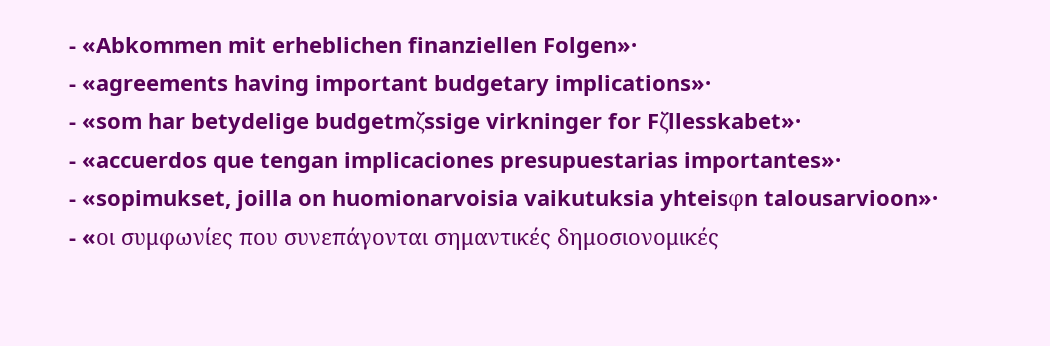- «Abkommen mit erheblichen finanziellen Folgen»·
- «agreements having important budgetary implications»·
- «som har betydelige budgetmζssige virkninger for Fζllesskabet»·
- «accuerdos que tengan implicaciones presupuestarias importantes»·
- «sopimukset, joilla on huomionarvoisia vaikutuksia yhteisφn talousarvioon»·
- «oι συμφωνίες που συνεπάγονται σημαντικές δημοσιονομικές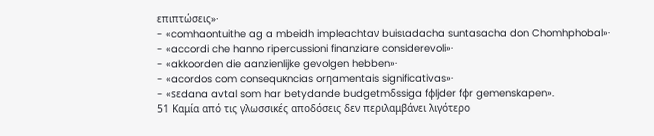επιπτώσεις»·
- «comhaontuithe ag a mbeidh impleachtaν buisιadacha suntasacha don Chomhphobal»·
- «accordi che hanno ripercussioni finanziare considerevoli»·
- «akkoorden die aanzienlijke gevolgen hebben»·
- «acordos com consequκncias orηamentais significativas»·
- «sεdana avtal som har betydande budgetmδssiga fφljder fφr gemenskapen».
51 Καμία από τις γλωσσικές αποδόσεις δεν περιλαμβάνει λιγότερο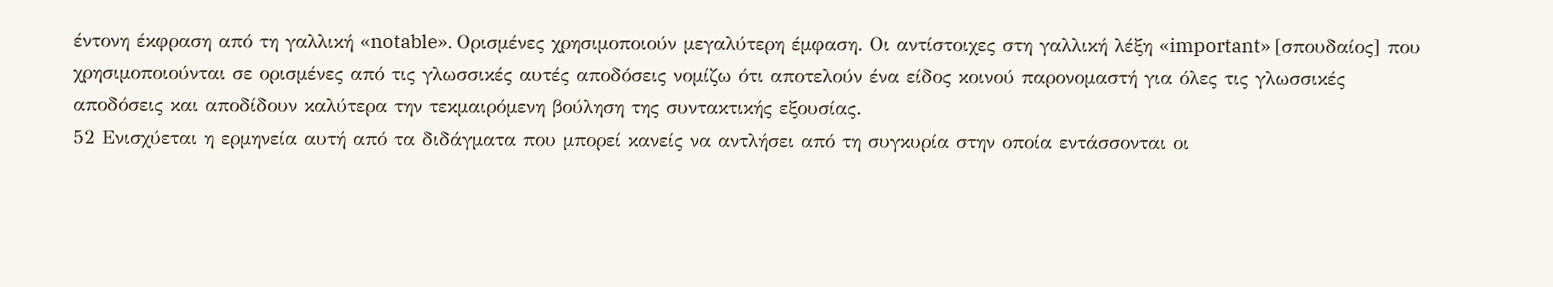έντονη έκφραση από τη γαλλική «notable». Ορισμένες χρησιμοποιούν μεγαλύτερη έμφαση. Οι αντίστοιχες στη γαλλική λέξη «important» [σπουδαίος] που χρησιμοποιούνται σε ορισμένες από τις γλωσσικές αυτές αποδόσεις νομίζω ότι αποτελούν ένα είδος κοινού παρονομαστή για όλες τις γλωσσικές αποδόσεις και αποδίδουν καλύτερα την τεκμαιρόμενη βούληση της συντακτικής εξουσίας.
52 Ενισχύεται η ερμηνεία αυτή από τα διδάγματα που μπορεί κανείς να αντλήσει από τη συγκυρία στην οποία εντάσσονται οι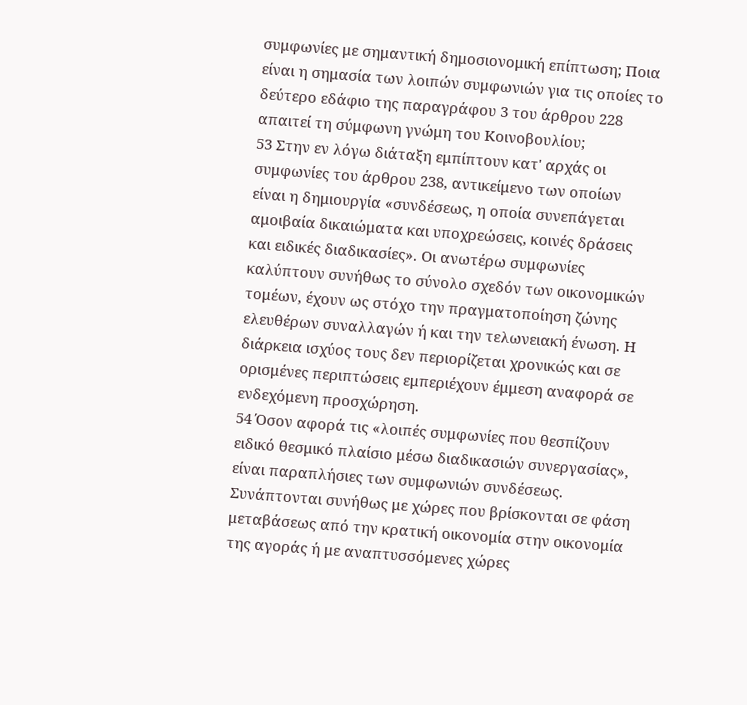συμφωνίες με σημαντική δημοσιονομική επίπτωση; Ποια είναι η σημασία των λοιπών συμφωνιών για τις οποίες το δεύτερο εδάφιο της παραγράφου 3 του άρθρου 228 απαιτεί τη σύμφωνη γνώμη του Κοινοβουλίου;
53 Στην εν λόγω διάταξη εμπίπτουν κατ' αρχάς οι συμφωνίες του άρθρου 238, αντικείμενο των οποίων είναι η δημιουργία «συνδέσεως, η οποία συνεπάγεται αμοιβαία δικαιώματα και υποχρεώσεις, κοινές δράσεις και ειδικές διαδικασίες». Οι ανωτέρω συμφωνίες καλύπτουν συνήθως το σύνολο σχεδόν των οικονομικών τομέων, έχουν ως στόχο την πραγματοποίηση ζώνης ελευθέρων συναλλαγών ή και την τελωνειακή ένωση. Η διάρκεια ισχύος τους δεν περιορίζεται χρονικώς και σε ορισμένες περιπτώσεις εμπεριέχουν έμμεση αναφορά σε ενδεχόμενη προσχώρηση.
54 Όσον αφορά τις «λοιπές συμφωνίες που θεσπίζουν ειδικό θεσμικό πλαίσιο μέσω διαδικασιών συνεργασίας», είναι παραπλήσιες των συμφωνιών συνδέσεως. Συνάπτονται συνήθως με χώρες που βρίσκονται σε φάση μεταβάσεως από την κρατική οικονομία στην οικονομία της αγοράς ή με αναπτυσσόμενες χώρες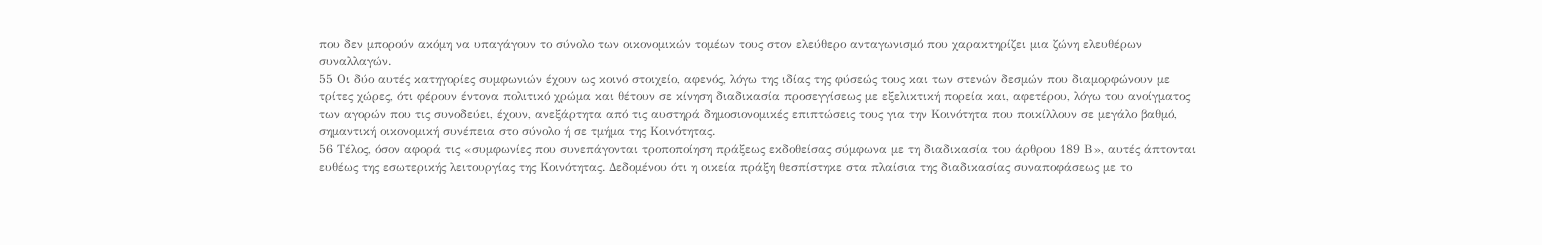που δεν μπορούν ακόμη να υπαγάγουν το σύνολο των οικονομικών τομέων τους στον ελεύθερο ανταγωνισμό που χαρακτηρίζει μια ζώνη ελευθέρων συναλλαγών.
55 Οι δύο αυτές κατηγορίες συμφωνιών έχουν ως κοινό στοιχείο, αφενός, λόγω της ιδίας της φύσεώς τους και των στενών δεσμών που διαμορφώνουν με τρίτες χώρες, ότι φέρουν έντονα πολιτικό χρώμα και θέτουν σε κίνηση διαδικασία προσεγγίσεως με εξελικτική πορεία και, αφετέρου, λόγω του ανοίγματος των αγορών που τις συνοδεύει, έχουν, ανεξάρτητα από τις αυστηρά δημοσιονομικές επιπτώσεις τους για την Κοινότητα που ποικίλλουν σε μεγάλο βαθμό, σημαντική οικονομική συνέπεια στο σύνολο ή σε τμήμα της Κοινότητας.
56 Τέλος, όσον αφορά τις «συμφωνίες που συνεπάγονται τροποποίηση πράξεως εκδοθείσας σύμφωνα με τη διαδικασία του άρθρου 189 Β», αυτές άπτονται ευθέως της εσωτερικής λειτουργίας της Κοινότητας. Δεδομένου ότι η οικεία πράξη θεσπίστηκε στα πλαίσια της διαδικασίας συναποφάσεως με το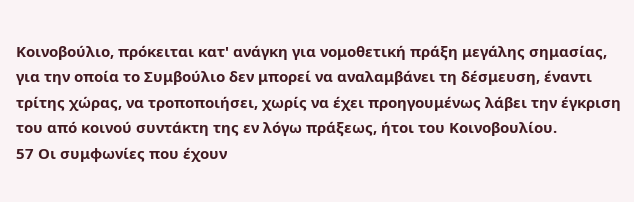Κοινοβούλιο, πρόκειται κατ' ανάγκη για νομοθετική πράξη μεγάλης σημασίας, για την οποία το Συμβούλιο δεν μπορεί να αναλαμβάνει τη δέσμευση, έναντι τρίτης χώρας, να τροποποιήσει, χωρίς να έχει προηγουμένως λάβει την έγκριση του από κοινού συντάκτη της εν λόγω πράξεως, ήτοι του Κοινοβουλίου.
57 Οι συμφωνίες που έχουν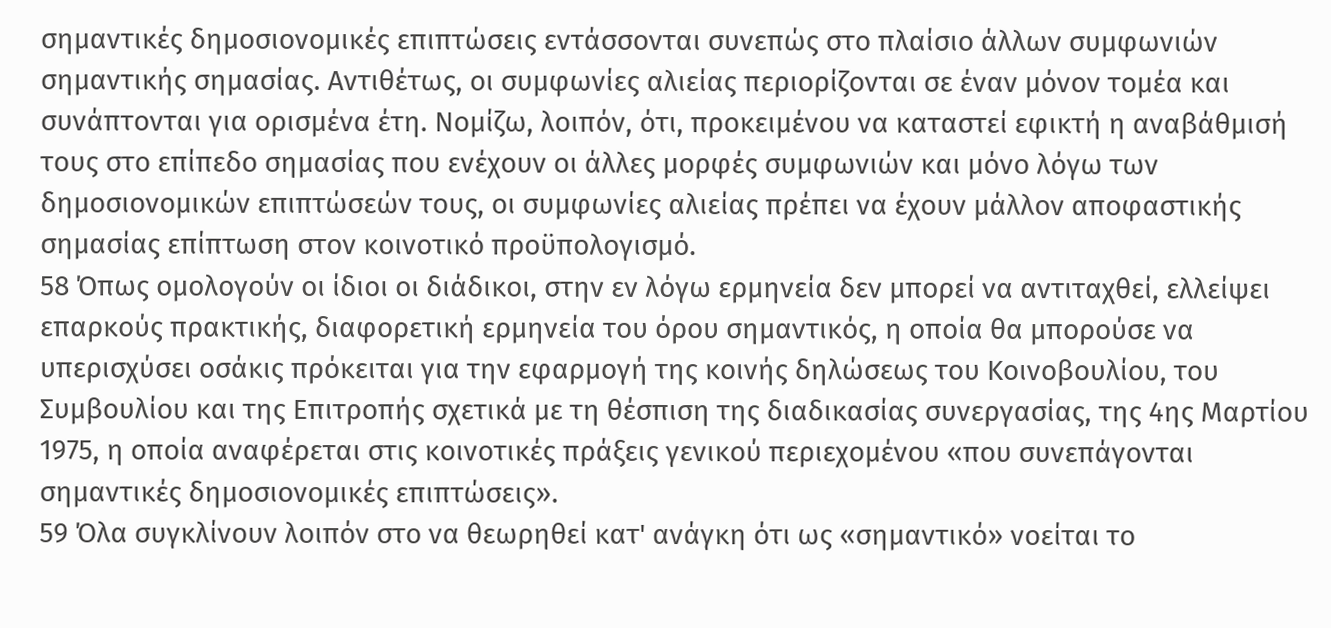σημαντικές δημοσιονομικές επιπτώσεις εντάσσονται συνεπώς στο πλαίσιο άλλων συμφωνιών σημαντικής σημασίας. Αντιθέτως, οι συμφωνίες αλιείας περιορίζονται σε έναν μόνον τομέα και συνάπτονται για ορισμένα έτη. Νομίζω, λοιπόν, ότι, προκειμένου να καταστεί εφικτή η αναβάθμισή τους στο επίπεδο σημασίας που ενέχουν οι άλλες μορφές συμφωνιών και μόνο λόγω των δημοσιονομικών επιπτώσεών τους, οι συμφωνίες αλιείας πρέπει να έχουν μάλλον αποφαστικής σημασίας επίπτωση στον κοινοτικό προϋπολογισμό.
58 Όπως ομολογούν οι ίδιοι οι διάδικοι, στην εν λόγω ερμηνεία δεν μπορεί να αντιταχθεί, ελλείψει επαρκούς πρακτικής, διαφορετική ερμηνεία του όρου σημαντικός, η οποία θα μπορούσε να υπερισχύσει οσάκις πρόκειται για την εφαρμογή της κοινής δηλώσεως του Κοινοβουλίου, του Συμβουλίου και της Επιτροπής σχετικά με τη θέσπιση της διαδικασίας συνεργασίας, της 4ης Μαρτίου 1975, η οποία αναφέρεται στις κοινοτικές πράξεις γενικού περιεχομένου «που συνεπάγονται σημαντικές δημοσιονομικές επιπτώσεις».
59 Όλα συγκλίνουν λοιπόν στο να θεωρηθεί κατ' ανάγκη ότι ως «σημαντικό» νοείται το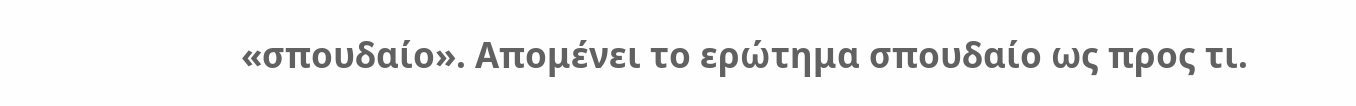«σπουδαίο». Απομένει το ερώτημα σπουδαίο ως προς τι.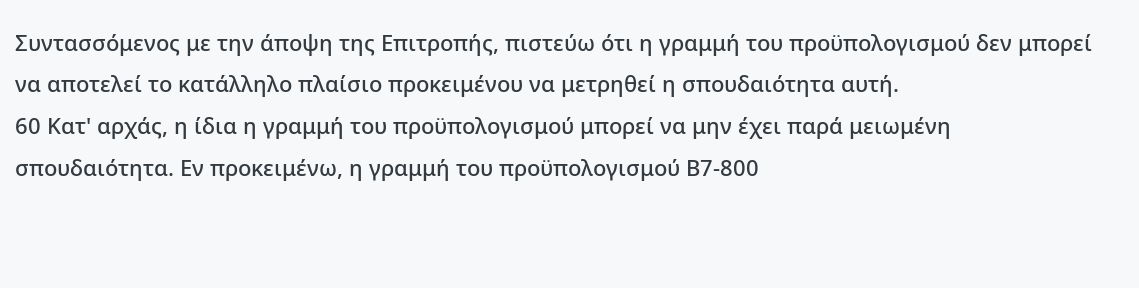Συντασσόμενος με την άποψη της Επιτροπής, πιστεύω ότι η γραμμή του προϋπολογισμού δεν μπορεί να αποτελεί το κατάλληλο πλαίσιο προκειμένου να μετρηθεί η σπουδαιότητα αυτή.
60 Κατ' αρχάς, η ίδια η γραμμή του προϋπολογισμού μπορεί να μην έχει παρά μειωμένη σπουδαιότητα. Εν προκειμένω, η γραμμή του προϋπολογισμού Β7-800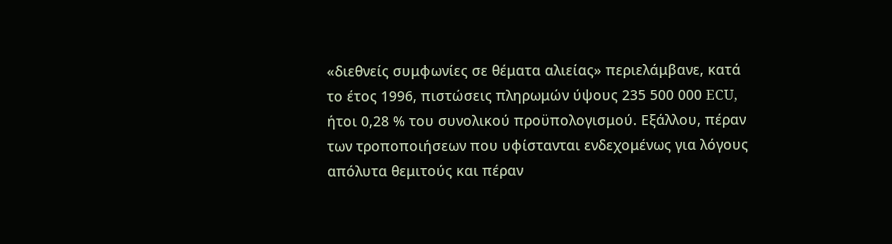«διεθνείς συμφωνίες σε θέματα αλιείας» περιελάμβανε, κατά το έτος 1996, πιστώσεις πληρωμών ύψους 235 500 000 ECU, ήτοι 0,28 % του συνολικού προϋπολογισμού. Εξάλλου, πέραν των τροποποιήσεων που υφίστανται ενδεχομένως για λόγους απόλυτα θεμιτούς και πέραν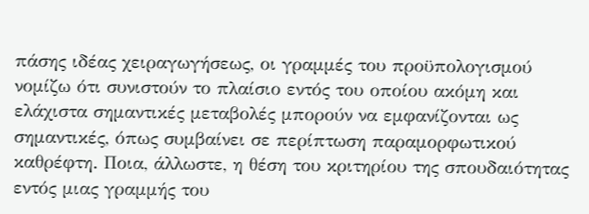πάσης ιδέας χειραγωγήσεως, οι γραμμές του προϋπολογισμού νομίζω ότι συνιστούν το πλαίσιο εντός του οποίου ακόμη και ελάχιστα σημαντικές μεταβολές μπορούν να εμφανίζονται ως σημαντικές, όπως συμβαίνει σε περίπτωση παραμορφωτικού καθρέφτη. Ποια, άλλωστε, η θέση του κριτηρίου της σπουδαιότητας εντός μιας γραμμής του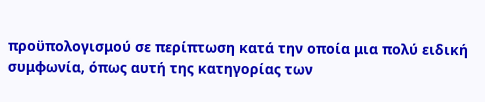προϋπολογισμού σε περίπτωση κατά την οποία μια πολύ ειδική συμφωνία, όπως αυτή της κατηγορίας των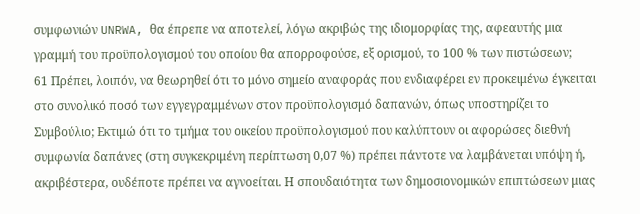συμφωνιών UNRWA, θα έπρεπε να αποτελεί, λόγω ακριβώς της ιδιομορφίας της, αφεαυτής μια γραμμή του προϋπολογισμού του οποίου θα απορροφούσε, εξ ορισμού, το 100 % των πιστώσεων;
61 Πρέπει, λοιπόν, να θεωρηθεί ότι το μόνο σημείο αναφοράς που ενδιαφέρει εν προκειμένω έγκειται στο συνολικό ποσό των εγγεγραμμένων στον προϋπολογισμό δαπανών, όπως υποστηρίζει το Συμβούλιο; Εκτιμώ ότι το τμήμα του οικείου προϋπολογισμού που καλύπτουν οι αφορώσες διεθνή συμφωνία δαπάνες (στη συγκεκριμένη περίπτωση 0,07 %) πρέπει πάντοτε να λαμβάνεται υπόψη ή, ακριβέστερα, ουδέποτε πρέπει να αγνοείται. Η σπουδαιότητα των δημοσιονομικών επιπτώσεων μιας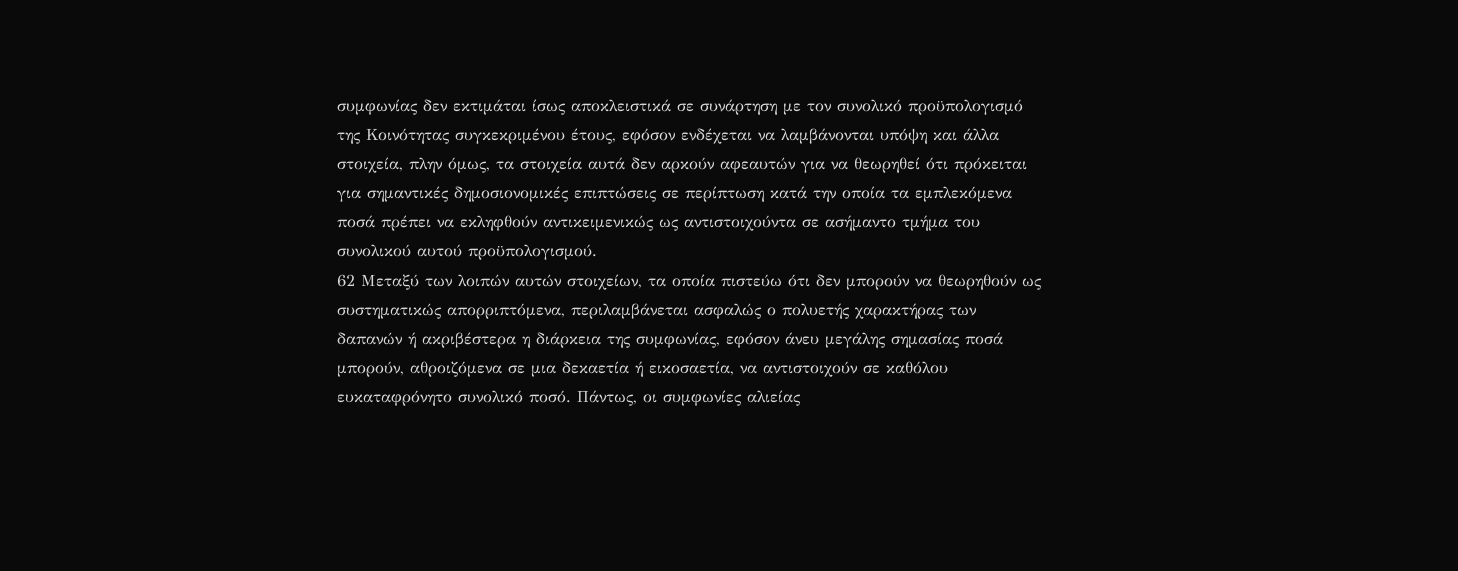συμφωνίας δεν εκτιμάται ίσως αποκλειστικά σε συνάρτηση με τον συνολικό προϋπολογισμό της Κοινότητας συγκεκριμένου έτους, εφόσον ενδέχεται να λαμβάνονται υπόψη και άλλα στοιχεία, πλην όμως, τα στοιχεία αυτά δεν αρκούν αφεαυτών για να θεωρηθεί ότι πρόκειται για σημαντικές δημοσιονομικές επιπτώσεις σε περίπτωση κατά την οποία τα εμπλεκόμενα ποσά πρέπει να εκληφθούν αντικειμενικώς ως αντιστοιχούντα σε ασήμαντο τμήμα του συνολικού αυτού προϋπολογισμού.
62 Μεταξύ των λοιπών αυτών στοιχείων, τα οποία πιστεύω ότι δεν μπορούν να θεωρηθούν ως συστηματικώς απορριπτόμενα, περιλαμβάνεται ασφαλώς ο πολυετής χαρακτήρας των δαπανών ή ακριβέστερα η διάρκεια της συμφωνίας, εφόσον άνευ μεγάλης σημασίας ποσά μπορούν, αθροιζόμενα σε μια δεκαετία ή εικοσαετία, να αντιστοιχούν σε καθόλου ευκαταφρόνητο συνολικό ποσό. Πάντως, οι συμφωνίες αλιείας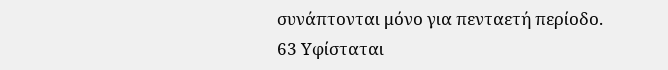συνάπτονται μόνο για πενταετή περίοδο.
63 Υφίσταται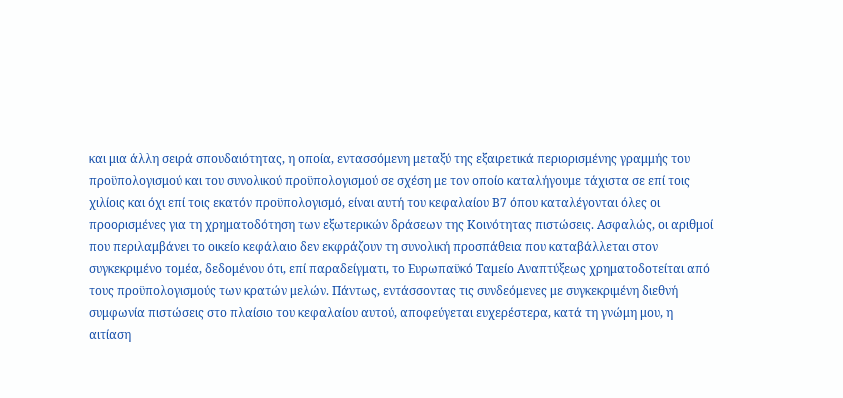και μια άλλη σειρά σπουδαιότητας, η οποία, εντασσόμενη μεταξύ της εξαιρετικά περιορισμένης γραμμής του προϋπολογισμού και του συνολικού προϋπολογισμού σε σχέση με τον οποίο καταλήγουμε τάχιστα σε επί τοις χιλίοις και όχι επί τοις εκατόν προϋπολογισμό, είναι αυτή του κεφαλαίου Β7 όπου καταλέγονται όλες οι προορισμένες για τη χρηματοδότηση των εξωτερικών δράσεων της Κοινότητας πιστώσεις. Ασφαλώς, οι αριθμοί που περιλαμβάνει το οικείο κεφάλαιο δεν εκφράζουν τη συνολική προσπάθεια που καταβάλλεται στον συγκεκριμένο τομέα, δεδομένου ότι, επί παραδείγματι, το Ευρωπαϋκό Ταμείο Αναπτύξεως χρηματοδοτείται από τους προϋπολογισμούς των κρατών μελών. Πάντως, εντάσσοντας τις συνδεόμενες με συγκεκριμένη διεθνή συμφωνία πιστώσεις στο πλαίσιο του κεφαλαίου αυτού, αποφεύγεται ευχερέστερα, κατά τη γνώμη μου, η αιτίαση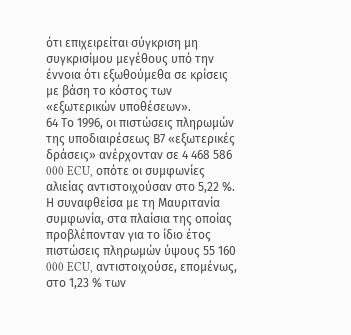ότι επιχειρείται σύγκριση μη συγκρισίμου μεγέθους υπό την έννοια ότι εξωθούμεθα σε κρίσεις με βάση το κόστος των «εξωτερικών υποθέσεων».
64 Το 1996, οι πιστώσεις πληρωμών της υποδιαιρέσεως Β7 «εξωτερικές δράσεις» ανέρχονταν σε 4 468 586 000 ECU, οπότε οι συμφωνίες αλιείας αντιστοιχούσαν στο 5,22 %. Η συναφθείσα με τη Μαυριτανία συμφωνία, στα πλαίσια της οποίας προβλέπονταν για το ίδιο έτος πιστώσεις πληρωμών ύψους 55 160 000 ECU, αντιστοιχούσε, επομένως, στο 1,23 % των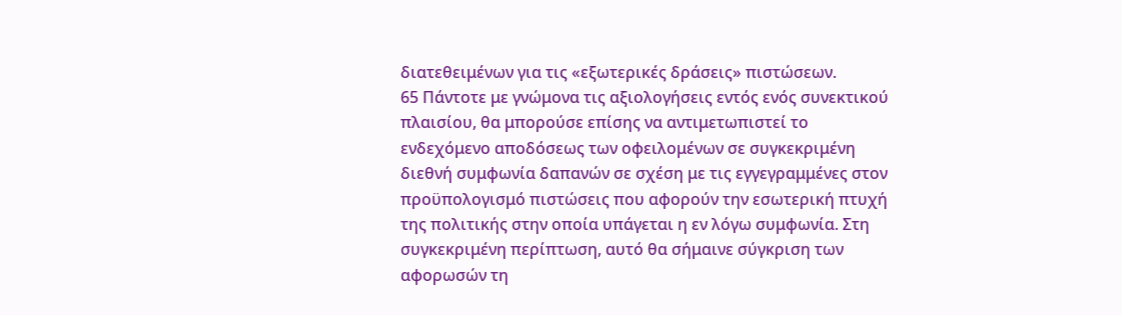διατεθειμένων για τις «εξωτερικές δράσεις» πιστώσεων.
65 Πάντοτε με γνώμονα τις αξιολογήσεις εντός ενός συνεκτικού πλαισίου, θα μπορούσε επίσης να αντιμετωπιστεί το ενδεχόμενο αποδόσεως των οφειλομένων σε συγκεκριμένη διεθνή συμφωνία δαπανών σε σχέση με τις εγγεγραμμένες στον προϋπολογισμό πιστώσεις που αφορούν την εσωτερική πτυχή της πολιτικής στην οποία υπάγεται η εν λόγω συμφωνία. Στη συγκεκριμένη περίπτωση, αυτό θα σήμαινε σύγκριση των αφορωσών τη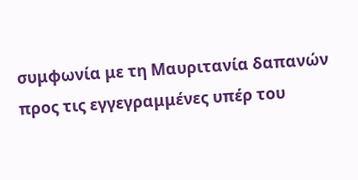συμφωνία με τη Μαυριτανία δαπανών προς τις εγγεγραμμένες υπέρ του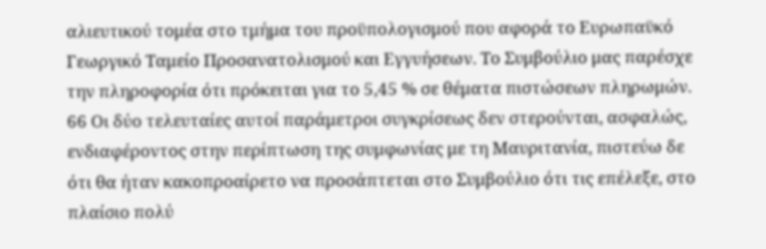αλιευτικού τομέα στο τμήμα του προϋπολογισμού που αφορά το Ευρωπαϋκό Γεωργικό Ταμείο Προσανατολισμού και Εγγυήσεων. Το Συμβούλιο μας παρέσχε την πληροφορία ότι πρόκειται για το 5,45 % σε θέματα πιστώσεων πληρωμών.
66 Οι δύο τελευταίες αυτοί παράμετροι συγκρίσεως δεν στερούνται, ασφαλώς, ενδιαφέροντος στην περίπτωση της συμφωνίας με τη Μαυριτανία, πιστεύω δε ότι θα ήταν κακοπροαίρετο να προσάπτεται στο Συμβούλιο ότι τις επέλεξε, στο πλαίσιο πολύ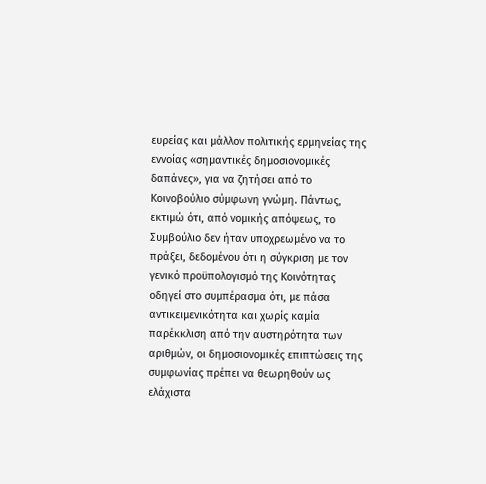ευρείας και μάλλον πολιτικής ερμηνείας της εννοίας «σημαντικές δημοσιονομικές δαπάνες», για να ζητήσει από το Κοινοβούλιο σύμφωνη γνώμη. Πάντως, εκτιμώ ότι, από νομικής απόψεως, το Συμβούλιο δεν ήταν υποχρεωμένο να το πράξει, δεδομένου ότι η σύγκριση με τον γενικό προϋπολογισμό της Κοινότητας οδηγεί στο συμπέρασμα ότι, με πάσα αντικειμενικότητα και χωρίς καμία παρέκκλιση από την αυστηρότητα των αριθμών, οι δημοσιονομικές επιπτώσεις της συμφωνίας πρέπει να θεωρηθούν ως ελάχιστα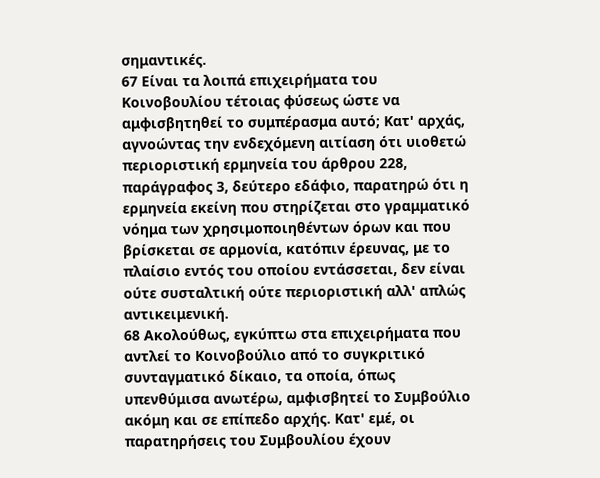σημαντικές.
67 Είναι τα λοιπά επιχειρήματα του Κοινοβουλίου τέτοιας φύσεως ώστε να αμφισβητηθεί το συμπέρασμα αυτό; Κατ' αρχάς, αγνοώντας την ενδεχόμενη αιτίαση ότι υιοθετώ περιοριστική ερμηνεία του άρθρου 228, παράγραφος 3, δεύτερο εδάφιο, παρατηρώ ότι η ερμηνεία εκείνη που στηρίζεται στο γραμματικό νόημα των χρησιμοποιηθέντων όρων και που βρίσκεται σε αρμονία, κατόπιν έρευνας, με το πλαίσιο εντός του οποίου εντάσσεται, δεν είναι ούτε συσταλτική ούτε περιοριστική αλλ' απλώς αντικειμενική.
68 Ακολούθως, εγκύπτω στα επιχειρήματα που αντλεί το Κοινοβούλιο από το συγκριτικό συνταγματικό δίκαιο, τα οποία, όπως υπενθύμισα ανωτέρω, αμφισβητεί το Συμβούλιο ακόμη και σε επίπεδο αρχής. Κατ' εμέ, οι παρατηρήσεις του Συμβουλίου έχουν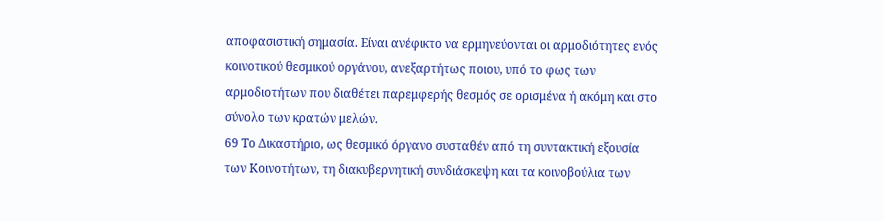αποφασιστική σημασία. Είναι ανέφικτο να ερμηνεύονται οι αρμοδιότητες ενός κοινοτικού θεσμικού οργάνου, ανεξαρτήτως ποιου, υπό το φως των αρμοδιοτήτων που διαθέτει παρεμφερής θεσμός σε ορισμένα ή ακόμη και στο σύνολο των κρατών μελών.
69 Το Δικαστήριο, ως θεσμικό όργανο συσταθέν από τη συντακτική εξουσία των Κοινοτήτων, τη διακυβερνητική συνδιάσκεψη και τα κοινοβούλια των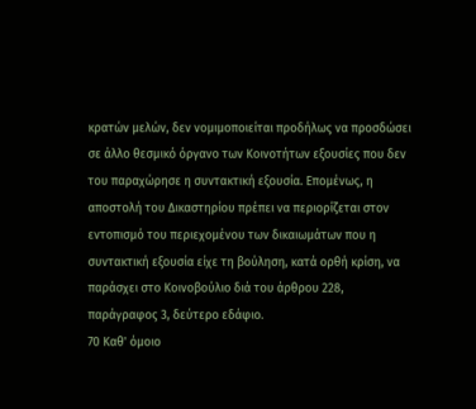κρατών μελών, δεν νομιμοποιείται προδήλως να προσδώσει σε άλλο θεσμικό όργανο των Κοινοτήτων εξουσίες που δεν του παραχώρησε η συντακτική εξουσία. Επομένως, η αποστολή του Δικαστηρίου πρέπει να περιορίζεται στον εντοπισμό του περιεχομένου των δικαιωμάτων που η συντακτική εξουσία είχε τη βούληση, κατά ορθή κρίση, να παράσχει στο Κοινοβούλιο διά του άρθρου 228, παράγραφος 3, δεύτερο εδάφιο.
70 Καθ' όμοιο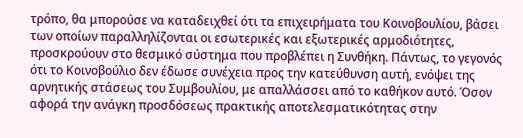τρόπο, θα μπορούσε να καταδειχθεί ότι τα επιχειρήματα του Κοινοβουλίου, βάσει των οποίων παραλληλίζονται οι εσωτερικές και εξωτερικές αρμοδιότητες, προσκρούουν στο θεσμικό σύστημα που προβλέπει η Συνθήκη. Πάντως, το γεγονός ότι το Κοινοβούλιο δεν έδωσε συνέχεια προς την κατεύθυνση αυτή, ενόψει της αρνητικής στάσεως του Συμβουλίου, με απαλλάσσει από το καθήκον αυτό. Όσον αφορά την ανάγκη προσδόσεως πρακτικής αποτελεσματικότητας στην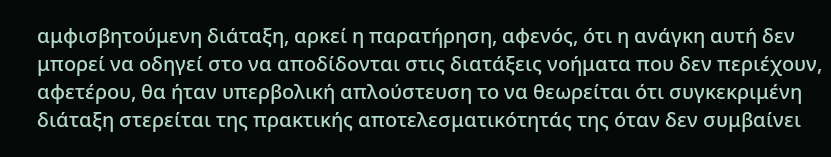αμφισβητούμενη διάταξη, αρκεί η παρατήρηση, αφενός, ότι η ανάγκη αυτή δεν μπορεί να οδηγεί στο να αποδίδονται στις διατάξεις νοήματα που δεν περιέχουν, αφετέρου, θα ήταν υπερβολική απλούστευση το να θεωρείται ότι συγκεκριμένη διάταξη στερείται της πρακτικής αποτελεσματικότητάς της όταν δεν συμβαίνει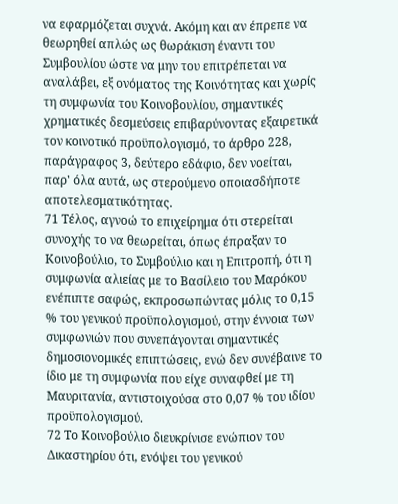να εφαρμόζεται συχνά. Ακόμη και αν έπρεπε να θεωρηθεί απλώς ως θωράκιση έναντι του Συμβουλίου ώστε να μην του επιτρέπεται να αναλάβει, εξ ονόματος της Κοινότητας και χωρίς τη συμφωνία του Κοινοβουλίου, σημαντικές χρηματικές δεσμεύσεις επιβαρύνοντας εξαιρετικά τον κοινοτικό προϋπολογισμό, το άρθρο 228, παράγραφος 3, δεύτερο εδάφιο, δεν νοείται, παρ' όλα αυτά, ως στερούμενο οποιασδήποτε αποτελεσματικότητας.
71 Τέλος, αγνοώ το επιχείρημα ότι στερείται συνοχής το να θεωρείται, όπως έπραξαν το Κοινοβούλιο, το Συμβούλιο και η Επιτροπή, ότι η συμφωνία αλιείας με το Βασίλειο του Μαρόκου ενέπιπτε σαφώς, εκπροσωπώντας μόλις το 0,15 % του γενικού προϋπολογισμού, στην έννοια των συμφωνιών που συνεπάγονται σημαντικές δημοσιονομικές επιπτώσεις, ενώ δεν συνέβαινε το ίδιο με τη συμφωνία που είχε συναφθεί με τη Μαυριτανία, αντιστοιχούσα στο 0,07 % του ιδίου προϋπολογισμού.
72 Το Κοινοβούλιο διευκρίνισε ενώπιον του Δικαστηρίου ότι, ενόψει του γενικού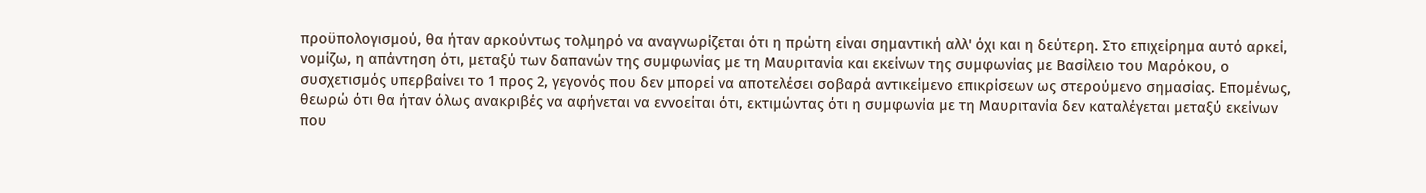προϋπολογισμού, θα ήταν αρκούντως τολμηρό να αναγνωρίζεται ότι η πρώτη είναι σημαντική αλλ' όχι και η δεύτερη. Στο επιχείρημα αυτό αρκεί, νομίζω, η απάντηση ότι, μεταξύ των δαπανών της συμφωνίας με τη Μαυριτανία και εκείνων της συμφωνίας με Βασίλειο του Μαρόκου, ο συσχετισμός υπερβαίνει το 1 προς 2, γεγονός που δεν μπορεί να αποτελέσει σοβαρά αντικείμενο επικρίσεων ως στερούμενο σημασίας. Επομένως, θεωρώ ότι θα ήταν όλως ανακριβές να αφήνεται να εννοείται ότι, εκτιμώντας ότι η συμφωνία με τη Μαυριτανία δεν καταλέγεται μεταξύ εκείνων που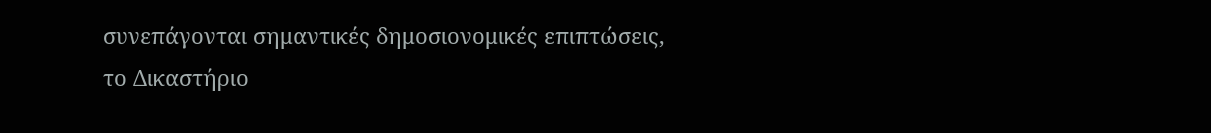συνεπάγονται σημαντικές δημοσιονομικές επιπτώσεις, το Δικαστήριο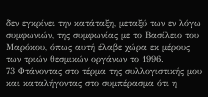δεν εγκρίνει την κατάταξη, μεταξύ των εν λόγω συμφωνιών, της συμφωνίας με το Βασίλειο του Μαρόκου, όπως αυτή έλαβε χώρα εκ μέρους των τριών θεσμικών οργάνων το 1996.
73 Φτάνοντας στο τέρμα της συλλογιστικής μου και καταλήγοντας στο συμπέρασμα ότι η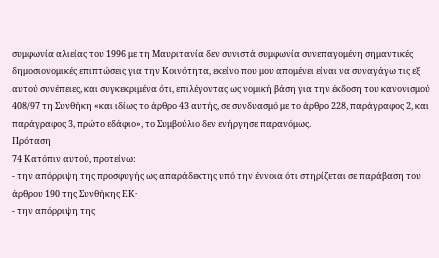συμφωνία αλιείας του 1996 με τη Μαυριτανία δεν συνιστά συμφωνία συνεπαγομένη σημαντικές δημοσιονομικές επιπτώσεις για την Κοινότητα, εκείνο που μου απομένει είναι να συναγάγω τις εξ αυτού συνέπειες, και συγκεκριμένα ότι, επιλέγοντας ως νομική βάση για την έκδοση του κανονισμού 408/97 τη Συνθήκη «και ιδίως το άρθρο 43 αυτής, σε συνδυασμό με το άρθρο 228, παράγραφος 2, και παράγραφος 3, πρώτο εδάφιο», το Συμβούλιο δεν ενήργησε παρανόμως.
Πρόταση
74 Κατόπιν αυτού, προτείνω:
- την απόρριψη της προσφυγής ως απαράδεκτης υπό την έννοια ότι στηρίζεται σε παράβαση του άρθρου 190 της Συνθήκης ΕΚ·
- την απόρριψη της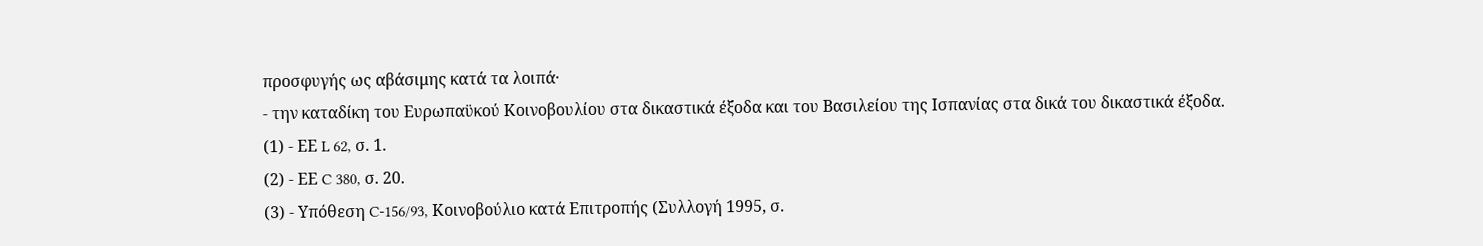προσφυγής ως αβάσιμης κατά τα λοιπά·
- την καταδίκη του Ευρωπαϋκού Κοινοβουλίου στα δικαστικά έξοδα και του Βασιλείου της Ισπανίας στα δικά του δικαστικά έξοδα.
(1) - ΕΕ L 62, σ. 1.
(2) - ΕΕ C 380, σ. 20.
(3) - Υπόθεση C-156/93, Κοινοβούλιο κατά Επιτροπής (Συλλογή 1995, σ.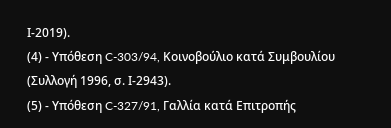Ι-2019).
(4) - Υπόθεση C-303/94, Κοινοβούλιο κατά Συμβουλίου (Συλλογή 1996, σ. Ι-2943).
(5) - Υπόθεση C-327/91, Γαλλία κατά Επιτροπής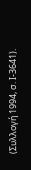(Συλλογή 1994, σ. Ι-3641).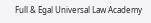Full & Egal Universal Law Academy